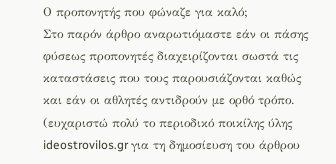Ο προπονητής που φώναζε για καλό;
Στο παρόν άρθρο αναρωτιόμαστε εάν οι πάσης φύσεως προπονητές διαχειρίζονται σωστά τις καταστάσεις που τους παρουσιάζονται καθώς και εάν οι αθλητές αντιδρούν με ορθό τρόπο.
(ευχαριστώ πολύ το περιοδικό ποικίλης ύλης ideostrovilos.gr για τη δημοσίευση του άρθρου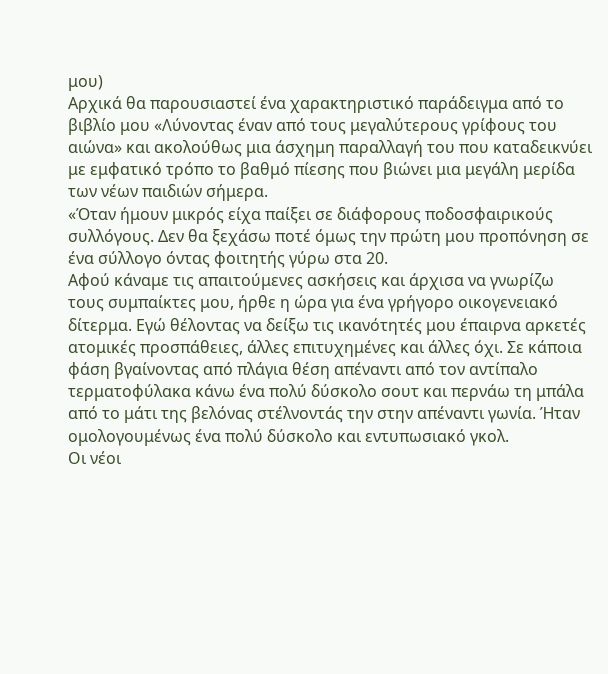μου)
Αρχικά θα παρουσιαστεί ένα χαρακτηριστικό παράδειγμα από το βιβλίο μου «Λύνοντας έναν από τους μεγαλύτερους γρίφους του αιώνα» και ακολούθως μια άσχημη παραλλαγή του που καταδεικνύει με εμφατικό τρόπο το βαθμό πίεσης που βιώνει μια μεγάλη μερίδα των νέων παιδιών σήμερα.
«Όταν ήμουν μικρός είχα παίξει σε διάφορους ποδοσφαιρικούς συλλόγους. Δεν θα ξεχάσω ποτέ όμως την πρώτη μου προπόνηση σε ένα σύλλογο όντας φοιτητής γύρω στα 20.
Αφού κάναμε τις απαιτούμενες ασκήσεις και άρχισα να γνωρίζω τους συμπαίκτες μου, ήρθε η ώρα για ένα γρήγορο οικογενειακό δίτερμα. Εγώ θέλοντας να δείξω τις ικανότητές μου έπαιρνα αρκετές ατομικές προσπάθειες, άλλες επιτυχημένες και άλλες όχι. Σε κάποια φάση βγαίνοντας από πλάγια θέση απέναντι από τον αντίπαλο τερματοφύλακα κάνω ένα πολύ δύσκολο σουτ και περνάω τη μπάλα από το μάτι της βελόνας στέλνοντάς την στην απέναντι γωνία. Ήταν ομολογουμένως ένα πολύ δύσκολο και εντυπωσιακό γκολ.
Οι νέοι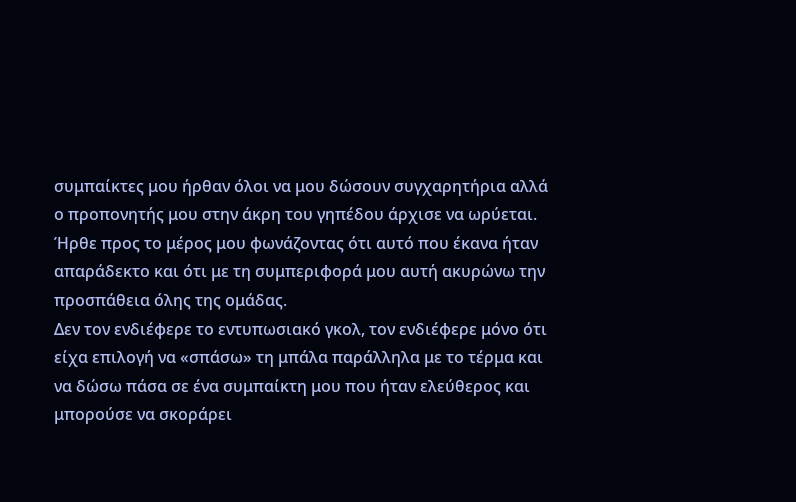συμπαίκτες μου ήρθαν όλοι να μου δώσουν συγχαρητήρια αλλά ο προπονητής μου στην άκρη του γηπέδου άρχισε να ωρύεται. Ήρθε προς το μέρος μου φωνάζοντας ότι αυτό που έκανα ήταν απαράδεκτο και ότι με τη συμπεριφορά μου αυτή ακυρώνω την προσπάθεια όλης της ομάδας.
Δεν τον ενδιέφερε το εντυπωσιακό γκολ, τον ενδιέφερε μόνο ότι είχα επιλογή να «σπάσω» τη μπάλα παράλληλα με το τέρμα και να δώσω πάσα σε ένα συμπαίκτη μου που ήταν ελεύθερος και μπορούσε να σκοράρει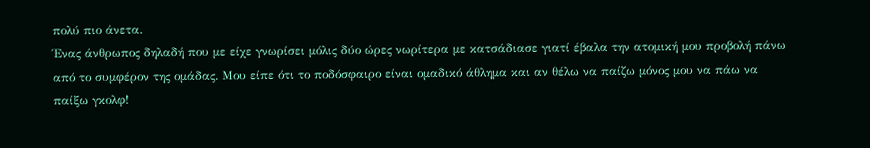πολύ πιο άνετα.
Ένας άνθρωπος δηλαδή που με είχε γνωρίσει μόλις δύο ώρες νωρίτερα με κατσάδιασε γιατί έβαλα την ατομική μου προβολή πάνω από το συμφέρον της ομάδας. Μου είπε ότι το ποδόσφαιρο είναι ομαδικό άθλημα και αν θέλω να παίζω μόνος μου να πάω να παίξω γκολφ!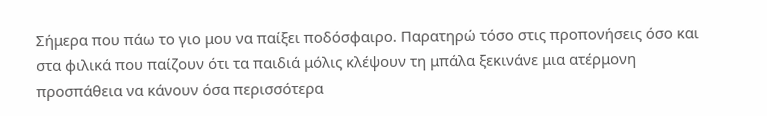Σήμερα που πάω το γιο μου να παίξει ποδόσφαιρο. Παρατηρώ τόσο στις προπονήσεις όσο και στα φιλικά που παίζουν ότι τα παιδιά μόλις κλέψουν τη μπάλα ξεκινάνε μια ατέρμονη προσπάθεια να κάνουν όσα περισσότερα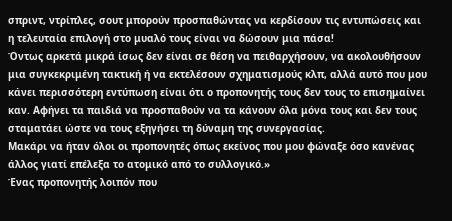σπριντ, ντρίπλες, σουτ μπορούν προσπαθώντας να κερδίσουν τις εντυπώσεις και η τελευταία επιλογή στο μυαλό τους είναι να δώσουν μια πάσα!
Όντως αρκετά μικρά ίσως δεν είναι σε θέση να πειθαρχήσουν, να ακολουθήσουν μια συγκεκριμένη τακτική ή να εκτελέσουν σχηματισμούς κλπ, αλλά αυτό που μου κάνει περισσότερη εντύπωση είναι ότι ο προπονητής τους δεν τους το επισημαίνει καν. Αφήνει τα παιδιά να προσπαθούν να τα κάνουν όλα μόνα τους και δεν τους σταματάει ώστε να τους εξηγήσει τη δύναμη της συνεργασίας.
Μακάρι να ήταν όλοι οι προπονητές όπως εκείνος που μου φώναξε όσο κανένας άλλος γιατί επέλεξα το ατομικό από το συλλογικό.»
Ένας προπονητής λοιπόν που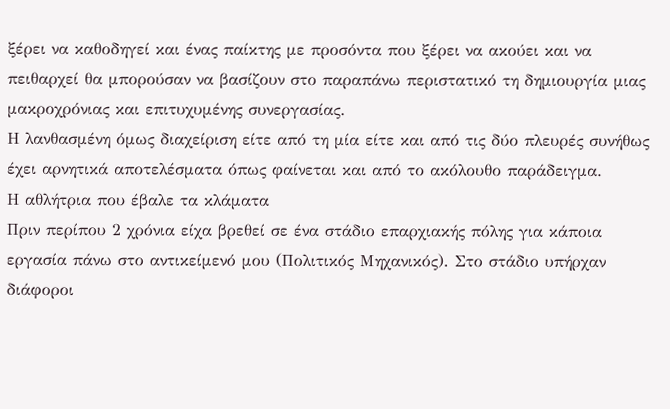ξέρει να καθοδηγεί και ένας παίκτης με προσόντα που ξέρει να ακούει και να πειθαρχεί θα μπορούσαν να βασίζουν στο παραπάνω περιστατικό τη δημιουργία μιας μακροχρόνιας και επιτυχυμένης συνεργασίας.
Η λανθασμένη όμως διαχείριση είτε από τη μία είτε και από τις δύο πλευρές συνήθως έχει αρνητικά αποτελέσματα όπως φαίνεται και από το ακόλουθο παράδειγμα.
Η αθλήτρια που έβαλε τα κλάματα
Πριν περίπου 2 χρόνια είχα βρεθεί σε ένα στάδιο επαρχιακής πόλης για κάποια εργασία πάνω στο αντικείμενό μου (Πολιτικός Μηχανικός). Στο στάδιο υπήρχαν διάφοροι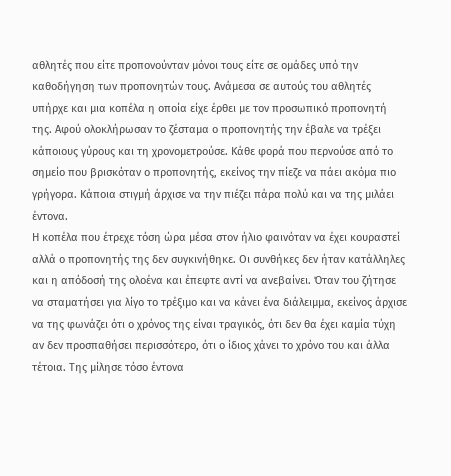αθλητές που είτε προπονούνταν μόνοι τους είτε σε ομάδες υπό την καθοδήγηση των προπονητών τους. Ανάμεσα σε αυτούς του αθλητές υπήρχε και μια κοπέλα η οποία είχε έρθει με τον προσωπικό προπονητή της. Αφού ολοκλήρωσαν το ζέσταμα ο προπονητής την έβαλε να τρέξει κάποιους γύρους και τη χρονομετρούσε. Κάθε φορά που περνούσε από το σημείο που βρισκόταν ο προπονητής, εκείνος την πίεζε να πάει ακόμα πιο γρήγορα. Κάποια στιγμή άρχισε να την πιέζει πάρα πολύ και να της μιλάει έντονα.
Η κοπέλα που έτρεχε τόση ώρα μέσα στον ήλιο φαινόταν να έχει κουραστεί αλλά ο προπονητής της δεν συγκινήθηκε. Οι συνθήκες δεν ήταν κατάλληλες και η απόδοσή της ολοένα και έπεφτε αντί να ανεβαίνει. Όταν του ζήτησε να σταματήσει για λίγο το τρέξιμο και να κάνει ένα διάλειμμα, εκείνος άρχισε να της φωνάζει ότι ο χρόνος της είναι τραγικός, ότι δεν θα έχει καμία τύχη αν δεν προσπαθήσει περισσότερο, ότι ο ίδιος χάνει το χρόνο του και άλλα τέτοια. Της μίλησε τόσο έντονα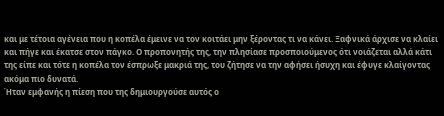και με τέτοια αγένεια που η κοπέλα έμεινε να τον κοιτάει μην ξέροντας τι να κάνει. Ξαφνικά άρχισε να κλαίει και πήγε και έκατσε στον πάγκο. Ο προπονητής της, την πλησίασε προσποιούμενος ότι νοιάζεται αλλά κάτι της είπε και τότε η κοπέλα τον έσπρωξε μακριά της, του ζήτησε να την αφήσει ήσυχη και έφυγε κλαίγοντας ακόμα πιο δυνατά.
Ήταν εμφανής η πίεση που της δημιουργούσε αυτός ο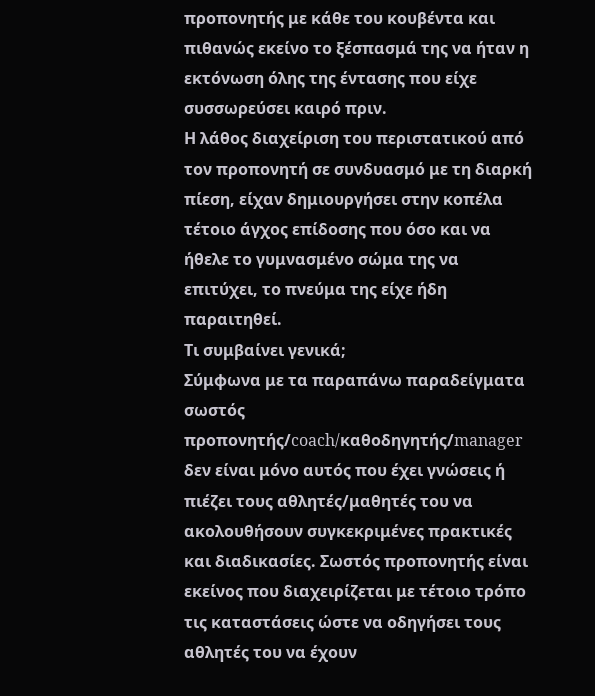προπονητής με κάθε του κουβέντα και πιθανώς εκείνο το ξέσπασμά της να ήταν η εκτόνωση όλης της έντασης που είχε συσσωρεύσει καιρό πριν.
Η λάθος διαχείριση του περιστατικού από τον προπονητή σε συνδυασμό με τη διαρκή πίεση, είχαν δημιουργήσει στην κοπέλα τέτοιο άγχος επίδοσης που όσο και να ήθελε το γυμνασμένο σώμα της να επιτύχει, το πνεύμα της είχε ήδη παραιτηθεί.
Τι συμβαίνει γενικά;
Σύμφωνα με τα παραπάνω παραδείγματα σωστός προπονητής/coach/καθοδηγητής/manager δεν είναι μόνο αυτός που έχει γνώσεις ή πιέζει τους αθλητές/μαθητές του να ακολουθήσουν συγκεκριμένες πρακτικές και διαδικασίες. Σωστός προπονητής είναι εκείνος που διαχειρίζεται με τέτοιο τρόπο τις καταστάσεις ώστε να οδηγήσει τους αθλητές του να έχουν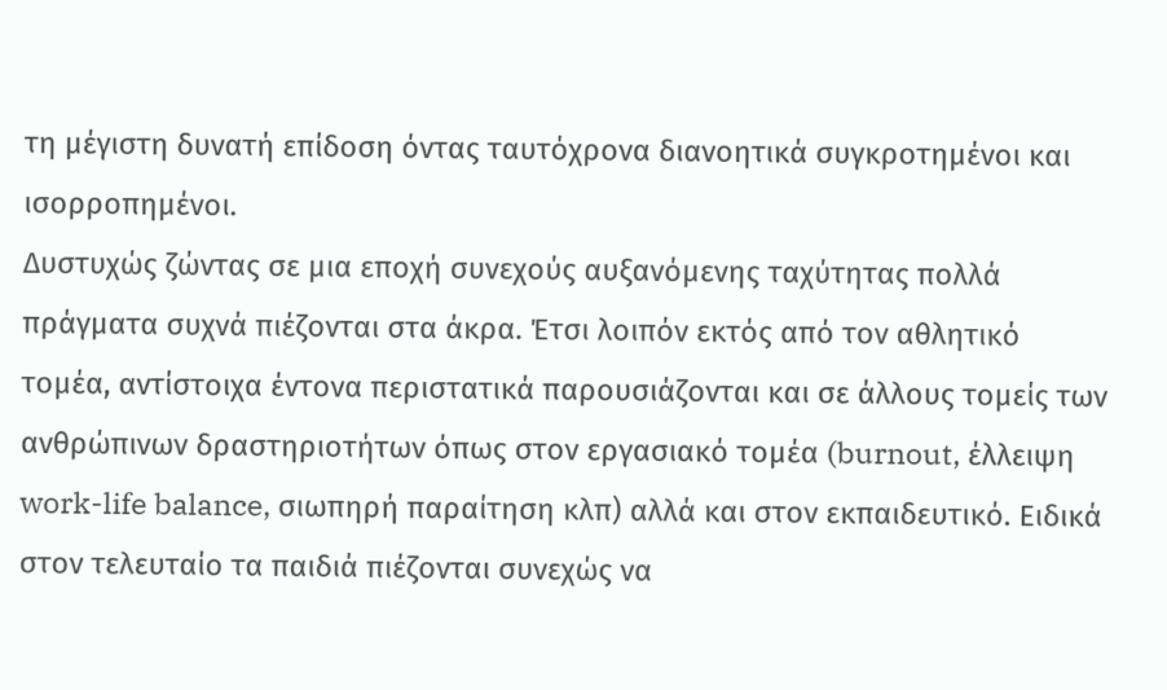τη μέγιστη δυνατή επίδοση όντας ταυτόχρονα διανοητικά συγκροτημένοι και ισορροπημένοι.
Δυστυχώς ζώντας σε μια εποχή συνεχούς αυξανόμενης ταχύτητας πολλά πράγματα συχνά πιέζονται στα άκρα. Έτσι λοιπόν εκτός από τον αθλητικό τομέα, αντίστοιχα έντονα περιστατικά παρουσιάζονται και σε άλλους τομείς των ανθρώπινων δραστηριοτήτων όπως στον εργασιακό τομέα (burnout, έλλειψη work-life balance, σιωπηρή παραίτηση κλπ) αλλά και στον εκπαιδευτικό. Ειδικά στον τελευταίο τα παιδιά πιέζονται συνεχώς να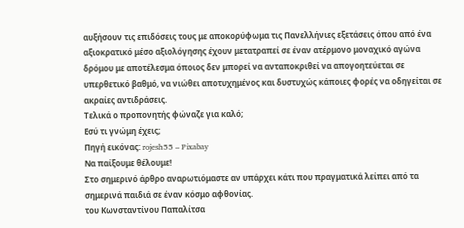αυξήσουν τις επιδόσεις τους με αποκορύφωμα τις Πανελλήνιες εξετάσεις όπου από ένα αξιοκρατικό μέσο αξιολόγησης έχουν μετατραπεί σε έναν ατέρμονο μοναχικό αγώνα δρόμου με αποτέλεσμα όποιος δεν μπορεί να ανταποκριθεί να απογοητεύεται σε υπερθετικό βαθμό, να νιώθει αποτυχημένος και δυστυχώς κάποιες φορές να οδηγείται σε ακραίες αντιδράσεις.
Τελικά ο προπονητής φώναζε για καλό;
Εσύ τι γνώμη έχεις;
Πηγή εικόνας: rojesh55 – Pixabay
Να παίξουμε θέλουμε!
Στο σημερινό άρθρο αναρωτιόμαστε αν υπάρχει κάτι που πραγματικά λείπει από τα σημερινά παιδιά σε έναν κόσμο αφθονίας.
του Κωνσταντίνου Παπαλίτσα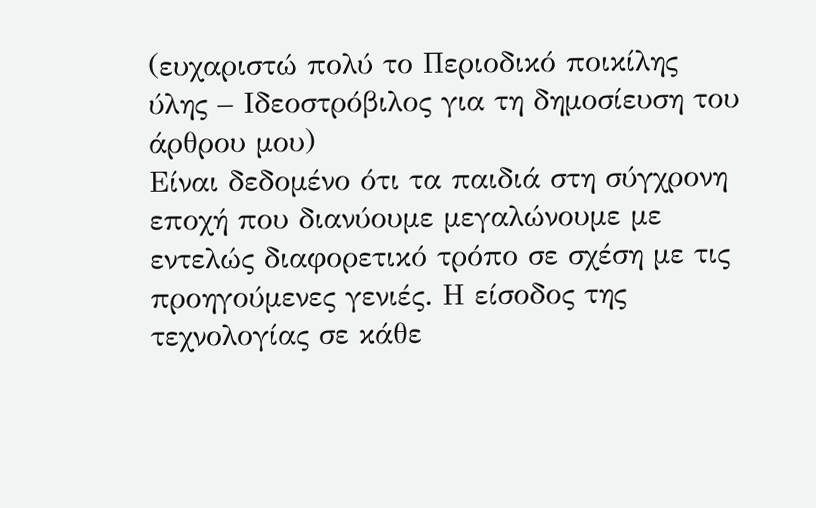(ευχαριστώ πολύ το Περιοδικό ποικίλης ύλης – Ιδεοστρόβιλος για τη δημοσίευση του άρθρου μου)
Είναι δεδομένο ότι τα παιδιά στη σύγχρονη εποχή που διανύουμε μεγαλώνουμε με εντελώς διαφορετικό τρόπο σε σχέση με τις προηγούμενες γενιές. Η είσοδος της τεχνολογίας σε κάθε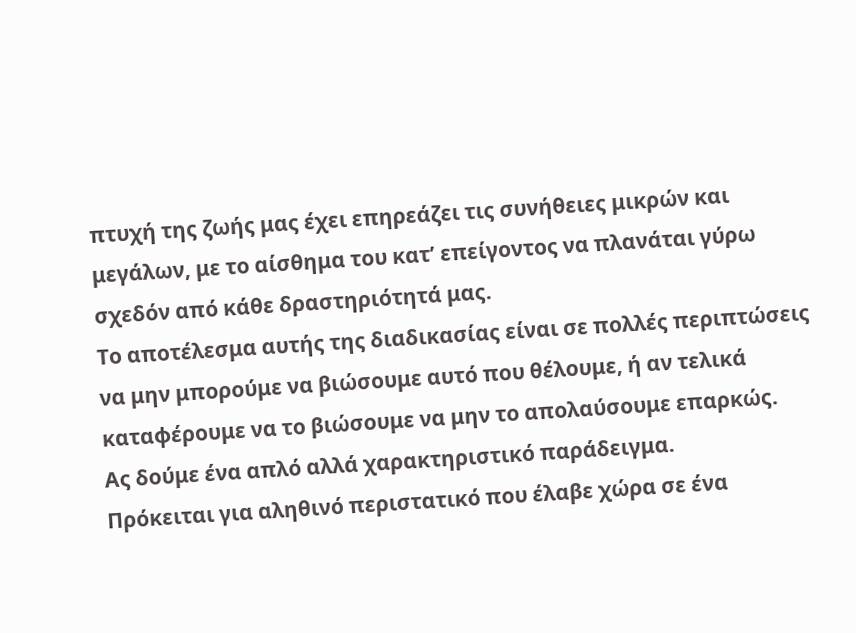πτυχή της ζωής μας έχει επηρεάζει τις συνήθειες μικρών και μεγάλων, με το αίσθημα του κατ’ επείγοντος να πλανάται γύρω σχεδόν από κάθε δραστηριότητά μας.
Το αποτέλεσμα αυτής της διαδικασίας είναι σε πολλές περιπτώσεις να μην μπορούμε να βιώσουμε αυτό που θέλουμε, ή αν τελικά καταφέρουμε να το βιώσουμε να μην το απολαύσουμε επαρκώς.
Ας δούμε ένα απλό αλλά χαρακτηριστικό παράδειγμα.
Πρόκειται για αληθινό περιστατικό που έλαβε χώρα σε ένα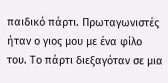παιδικό πάρτι. Πρωταγωνιστές ήταν ο γιος μου με ένα φίλο του. Το πάρτι διεξαγόταν σε μια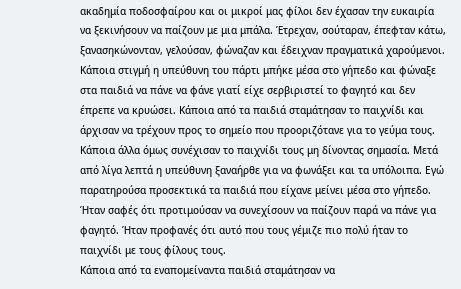ακαδημία ποδοσφαίρου και οι μικροί μας φίλοι δεν έχασαν την ευκαιρία να ξεκινήσουν να παίζουν με μια μπάλα. Έτρεχαν, σούταραν, έπεφταν κάτω, ξανασηκώνονταν, γελούσαν, φώναζαν και έδειχναν πραγματικά χαρούμενοι.
Κάποια στιγμή η υπεύθυνη του πάρτι μπήκε μέσα στο γήπεδο και φώναξε στα παιδιά να πάνε να φάνε γιατί είχε σερβιριστεί το φαγητό και δεν έπρεπε να κρυώσει. Κάποια από τα παιδιά σταμάτησαν το παιχνίδι και άρχισαν να τρέχουν προς το σημείο που προοριζότανε για το γεύμα τους. Κάποια άλλα όμως συνέχισαν το παιχνίδι τους μη δίνοντας σημασία. Μετά από λίγα λεπτά η υπεύθυνη ξαναήρθε για να φωνάξει και τα υπόλοιπα. Εγώ παρατηρούσα προσεκτικά τα παιδιά που είχανε μείνει μέσα στο γήπεδο. Ήταν σαφές ότι προτιμούσαν να συνεχίσουν να παίζουν παρά να πάνε για φαγητό. Ήταν προφανές ότι αυτό που τους γέμιζε πιο πολύ ήταν το παιχνίδι με τους φίλους τους.
Κάποια από τα εναπομείναντα παιδιά σταμάτησαν να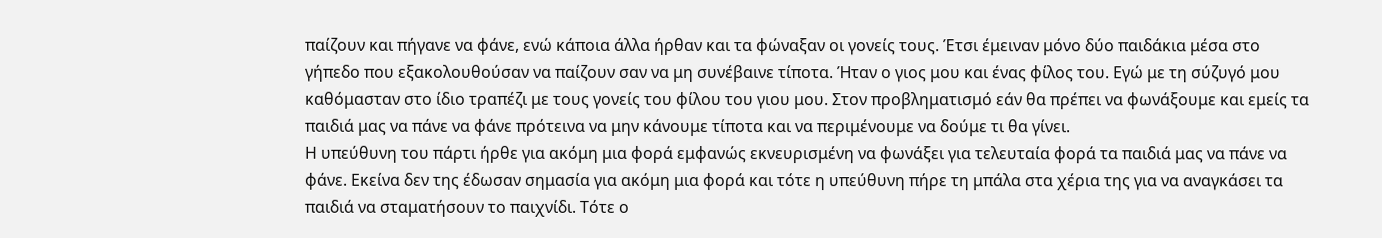παίζουν και πήγανε να φάνε, ενώ κάποια άλλα ήρθαν και τα φώναξαν οι γονείς τους. Έτσι έμειναν μόνο δύο παιδάκια μέσα στο γήπεδο που εξακολουθούσαν να παίζουν σαν να μη συνέβαινε τίποτα. Ήταν ο γιος μου και ένας φίλος του. Εγώ με τη σύζυγό μου καθόμασταν στο ίδιο τραπέζι με τους γονείς του φίλου του γιου μου. Στον προβληματισμό εάν θα πρέπει να φωνάξουμε και εμείς τα παιδιά μας να πάνε να φάνε πρότεινα να μην κάνουμε τίποτα και να περιμένουμε να δούμε τι θα γίνει.
Η υπεύθυνη του πάρτι ήρθε για ακόμη μια φορά εμφανώς εκνευρισμένη να φωνάξει για τελευταία φορά τα παιδιά μας να πάνε να φάνε. Εκείνα δεν της έδωσαν σημασία για ακόμη μια φορά και τότε η υπεύθυνη πήρε τη μπάλα στα χέρια της για να αναγκάσει τα παιδιά να σταματήσουν το παιχνίδι. Τότε ο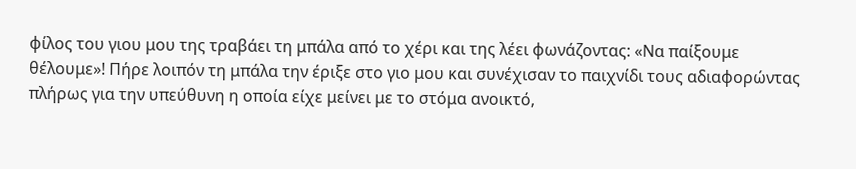φίλος του γιου μου της τραβάει τη μπάλα από το χέρι και της λέει φωνάζοντας: «Να παίξουμε θέλουμε»! Πήρε λοιπόν τη μπάλα την έριξε στο γιο μου και συνέχισαν το παιχνίδι τους αδιαφορώντας πλήρως για την υπεύθυνη η οποία είχε μείνει με το στόμα ανοικτό,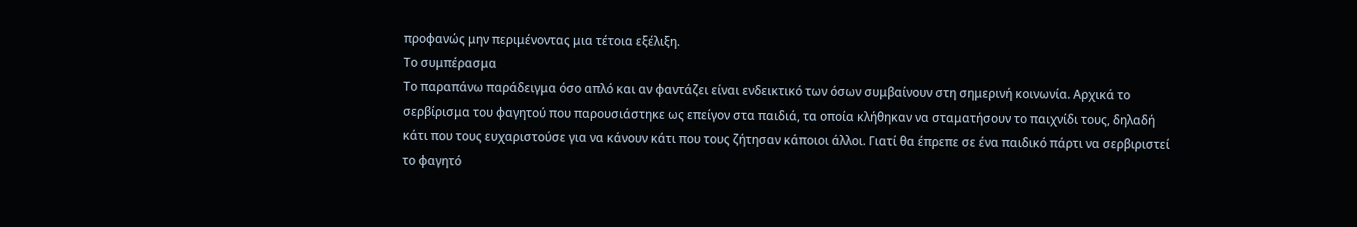προφανώς μην περιμένοντας μια τέτοια εξέλιξη.
Το συμπέρασμα
Το παραπάνω παράδειγμα όσο απλό και αν φαντάζει είναι ενδεικτικό των όσων συμβαίνουν στη σημερινή κοινωνία. Αρχικά το σερβίρισμα του φαγητού που παρουσιάστηκε ως επείγον στα παιδιά, τα οποία κλήθηκαν να σταματήσουν το παιχνίδι τους, δηλαδή κάτι που τους ευχαριστούσε για να κάνουν κάτι που τους ζήτησαν κάποιοι άλλοι. Γιατί θα έπρεπε σε ένα παιδικό πάρτι να σερβιριστεί το φαγητό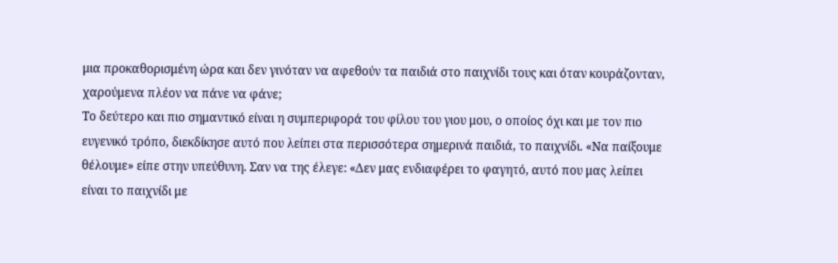μια προκαθορισμένη ώρα και δεν γινόταν να αφεθούν τα παιδιά στο παιχνίδι τους και όταν κουράζονταν, χαρούμενα πλέον να πάνε να φάνε;
Το δεύτερο και πιο σημαντικό είναι η συμπεριφορά του φίλου του γιου μου, ο οποίος όχι και με τον πιο ευγενικό τρόπο, διεκδίκησε αυτό που λείπει στα περισσότερα σημερινά παιδιά, το παιχνίδι. «Να παίξουμε θέλουμε» είπε στην υπεύθυνη. Σαν να της έλεγε: «Δεν μας ενδιαφέρει το φαγητό, αυτό που μας λείπει είναι το παιχνίδι με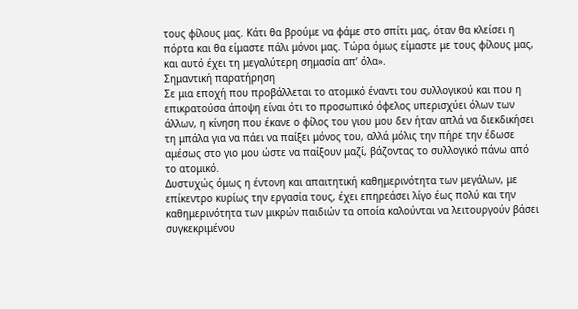τους φίλους μας. Κάτι θα βρούμε να φάμε στο σπίτι μας, όταν θα κλείσει η πόρτα και θα είμαστε πάλι μόνοι μας. Τώρα όμως είμαστε με τους φίλους μας, και αυτό έχει τη μεγαλύτερη σημασία απ’ όλα».
Σημαντική παρατήρηση
Σε μια εποχή που προβάλλεται το ατομικό έναντι του συλλογικού και που η επικρατούσα άποψη είναι ότι το προσωπικό όφελος υπερισχύει όλων των άλλων, η κίνηση που έκανε ο φίλος του γιου μου δεν ήταν απλά να διεκδικήσει τη μπάλα για να πάει να παίξει μόνος του, αλλά μόλις την πήρε την έδωσε αμέσως στο γιο μου ώστε να παίξουν μαζί, βάζοντας το συλλογικό πάνω από το ατομικό.
Δυστυχώς όμως η έντονη και απαιτητική καθημερινότητα των μεγάλων, με επίκεντρο κυρίως την εργασία τους, έχει επηρεάσει λίγο έως πολύ και την καθημερινότητα των μικρών παιδιών τα οποία καλούνται να λειτουργούν βάσει συγκεκριμένου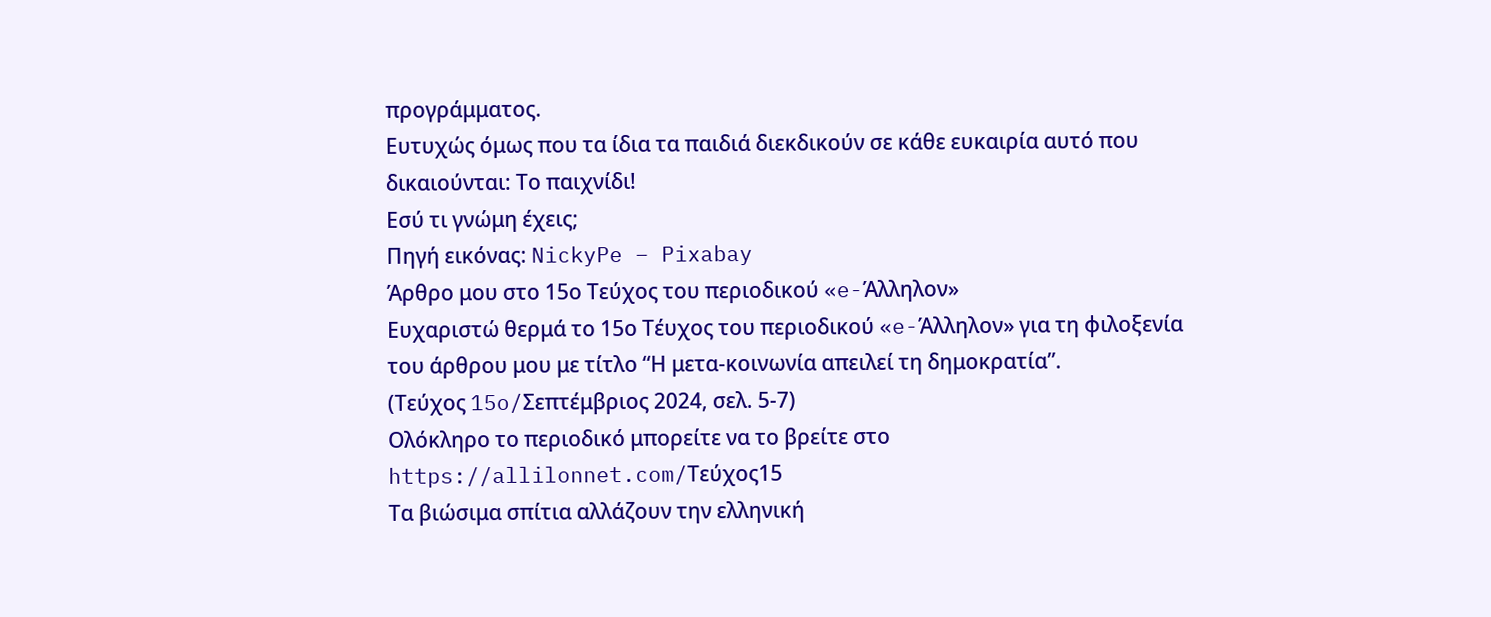προγράμματος.
Ευτυχώς όμως που τα ίδια τα παιδιά διεκδικούν σε κάθε ευκαιρία αυτό που δικαιούνται: Το παιχνίδι!
Εσύ τι γνώμη έχεις;
Πηγή εικόνας: NickyPe – Pixabay
Άρθρο μου στο 15ο Τεύχος του περιοδικού «e-Άλληλον»
Ευχαριστώ θερμά το 15ο Τέυχος του περιοδικού «e-Άλληλον» για τη φιλοξενία του άρθρου μου με τίτλο “Η μετα-κοινωνία απειλεί τη δημοκρατία”.
(Τεύχος 15o/Σεπτέμβριος 2024, σελ. 5-7)
Ολόκληρο το περιοδικό μπορείτε να το βρείτε στο https://allilonnet.com/Τεύχος15
Τα βιώσιμα σπίτια αλλάζουν την ελληνική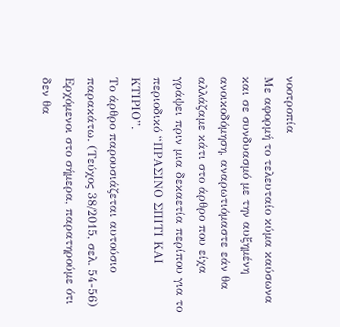νοοτροπία
Με αφορμή το τελευταίο κύμα καύσωνα και σε συνδυασμό με την αυξημένη ανοικοδόμηση, αναρωτιόμαστε εάν θα αλλάζαμε κάτι στο άρθρο που είχα γράψει πριν μια δεκαετία περίπου για το περιοδικό “ΠΡΑΣΙΝΟ ΣΠΙΤΙ ΚΑΙ ΚΤΙΡΙΟ”.
Το άρθρο παρουσιάζεται αυτούσιο παρακάτω. (Τεύχος 38/2015, σελ. 54-56)
Ερχόμενοι στο σήμερα, παρατηρούμε ότι δεν θα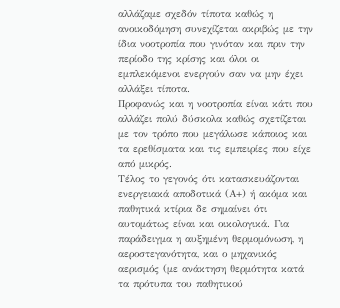αλλάζαμε σχεδόν τίποτα καθώς η ανοικοδόμηση συνεχίζεται ακριβώς με την ίδια νοοτροπία που γινόταν και πριν την περίοδο της κρίσης και όλοι οι εμπλεκόμενοι ενεργούν σαν να μην έχει αλλάξει τίποτα.
Προφανώς και η νοοτροπία είναι κάτι που αλλάζει πολύ δύσκολα καθώς σχετίζεται με τον τρόπο που μεγάλωσε κάποιος και τα ερεθίσματα και τις εμπειρίες που είχε από μικρός.
Τέλος το γεγονός ότι κατασκευάζονται ενεργειακά αποδοτικά (Α+) ή ακόμα και παθητικά κτίρια δε σημαίνει ότι αυτομάτως είναι και οικολογικά. Για παράδειγμα η αυξημένη θερμομόνωση, η αεροστεγανότητα, και ο μηχανικός αερισμός (με ανάκτηση θερμότητα κατά τα πρότυπα του παθητικού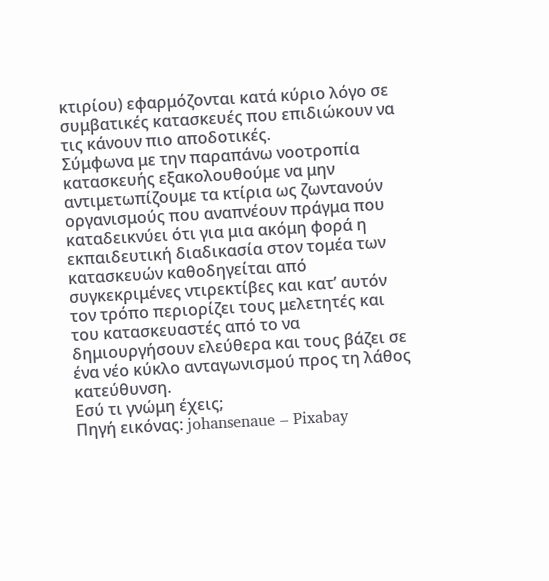κτιρίου) εφαρμόζονται κατά κύριο λόγο σε συμβατικές κατασκευές που επιδιώκουν να τις κάνουν πιο αποδοτικές.
Σύμφωνα με την παραπάνω νοοτροπία κατασκευής εξακολουθούμε να μην αντιμετωπίζουμε τα κτίρια ως ζωντανούν οργανισμούς που αναπνέουν πράγμα που καταδεικνύει ότι για μια ακόμη φορά η εκπαιδευτική διαδικασία στον τομέα των κατασκευών καθοδηγείται από συγκεκριμένες ντιρεκτίβες και κατ’ αυτόν τον τρόπο περιορίζει τους μελετητές και του κατασκευαστές από το να δημιουργήσουν ελεύθερα και τους βάζει σε ένα νέο κύκλο ανταγωνισμού προς τη λάθος κατεύθυνση.
Εσύ τι γνώμη έχεις;
Πηγή εικόνας: johansenaue – Pixabay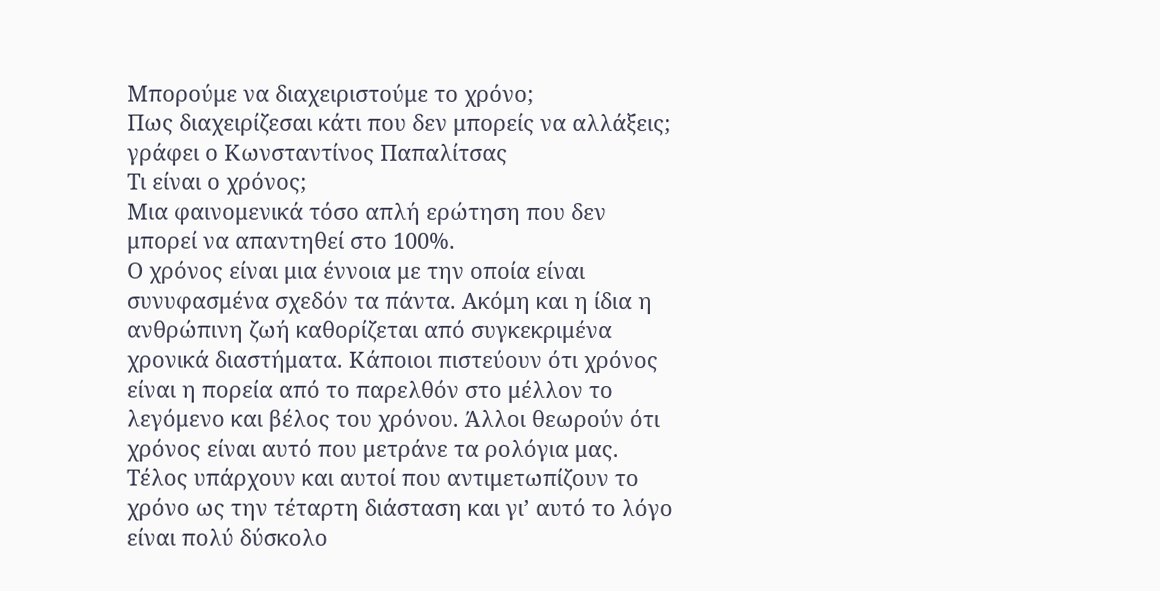Μπορούμε να διαχειριστούμε το χρόνο;
Πως διαχειρίζεσαι κάτι που δεν μπορείς να αλλάξεις;
γράφει ο Κωνσταντίνος Παπαλίτσας
Τι είναι ο χρόνος;
Μια φαινομενικά τόσο απλή ερώτηση που δεν μπορεί να απαντηθεί στο 100%.
Ο χρόνος είναι μια έννοια με την οποία είναι συνυφασμένα σχεδόν τα πάντα. Ακόμη και η ίδια η ανθρώπινη ζωή καθορίζεται από συγκεκριμένα χρονικά διαστήματα. Κάποιοι πιστεύουν ότι χρόνος είναι η πορεία από το παρελθόν στο μέλλον το λεγόμενο και βέλος του χρόνου. Άλλοι θεωρούν ότι χρόνος είναι αυτό που μετράνε τα ρολόγια μας. Τέλος υπάρχουν και αυτοί που αντιμετωπίζουν το χρόνο ως την τέταρτη διάσταση και γι’ αυτό το λόγο είναι πολύ δύσκολο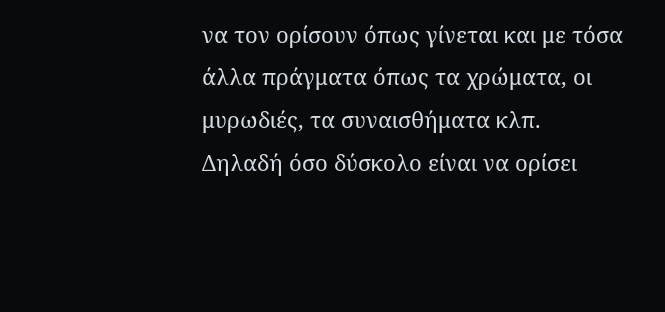να τον ορίσουν όπως γίνεται και με τόσα άλλα πράγματα όπως τα χρώματα, οι μυρωδιές, τα συναισθήματα κλπ.
Δηλαδή όσο δύσκολο είναι να ορίσει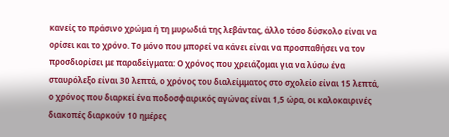κανείς το πράσινο χρώμα ή τη μυρωδιά της λεβάντας, άλλο τόσο δύσκολο είναι να ορίσει και το χρόνο. Το μόνο που μπορεί να κάνει είναι να προσπαθήσει να τον προσδιορίσει με παραδείγματα: Ο χρόνος που χρειάζομαι για να λύσω ένα σταυρόλεξο είναι 30 λεπτά, ο χρόνος του διαλείμματος στο σχολείο είναι 15 λεπτά, ο χρόνος που διαρκεί ένα ποδοσφαιρικός αγώνας είναι 1,5 ώρα, οι καλοκαιρινές διακοπές διαρκούν 10 ημέρες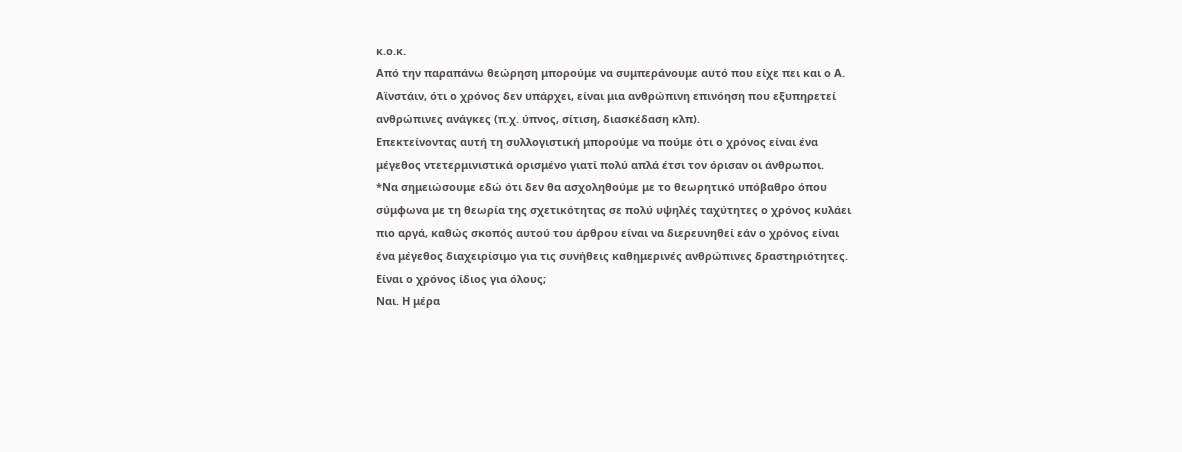κ.ο.κ.
Από την παραπάνω θεώρηση μπορούμε να συμπεράνουμε αυτό που είχε πει και ο Α. Αϊνστάιν, ότι ο χρόνος δεν υπάρχει, είναι μια ανθρώπινη επινόηση που εξυπηρετεί ανθρώπινες ανάγκες (π.χ. ύπνος, σίτιση, διασκέδαση κλπ).
Επεκτείνοντας αυτή τη συλλογιστική μπορούμε να πούμε ότι ο χρόνος είναι ένα μέγεθος ντετερμινιστικά ορισμένο γιατί πολύ απλά έτσι τον όρισαν οι άνθρωποι.
*Να σημειώσουμε εδώ ότι δεν θα ασχοληθούμε με το θεωρητικό υπόβαθρο όπου σύμφωνα με τη θεωρία της σχετικότητας σε πολύ υψηλές ταχύτητες ο χρόνος κυλάει πιο αργά, καθώς σκοπός αυτού του άρθρου είναι να διερευνηθεί εάν ο χρόνος είναι ένα μέγεθος διαχειρίσιμο για τις συνήθεις καθημερινές ανθρώπινες δραστηριότητες.
Είναι ο χρόνος ίδιος για όλους;
Ναι. Η μέρα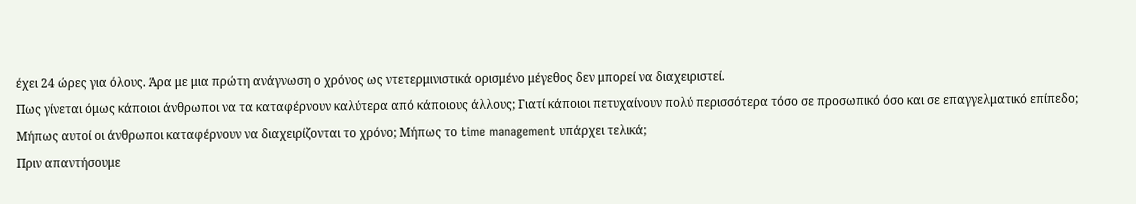έχει 24 ώρες για όλους. Άρα με μια πρώτη ανάγνωση ο χρόνος ως ντετερμινιστικά ορισμένο μέγεθος δεν μπορεί να διαχειριστεί.
Πως γίνεται όμως κάποιοι άνθρωποι να τα καταφέρνουν καλύτερα από κάποιους άλλους; Γιατί κάποιοι πετυχαίνουν πολύ περισσότερα τόσο σε προσωπικό όσο και σε επαγγελματικό επίπεδο;
Μήπως αυτοί οι άνθρωποι καταφέρνουν να διαχειρίζονται το χρόνο; Μήπως το time management υπάρχει τελικά;
Πριν απαντήσουμε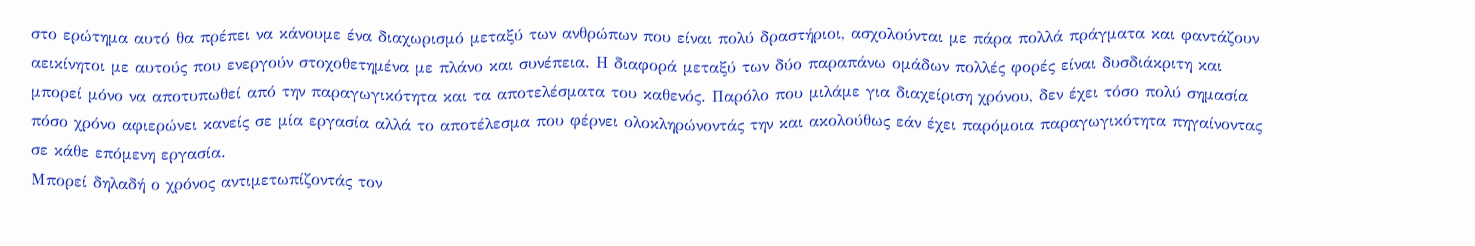στο ερώτημα αυτό θα πρέπει να κάνουμε ένα διαχωρισμό μεταξύ των ανθρώπων που είναι πολύ δραστήριοι, ασχολούνται με πάρα πολλά πράγματα και φαντάζουν αεικίνητοι με αυτούς που ενεργούν στοχοθετημένα με πλάνο και συνέπεια. Η διαφορά μεταξύ των δύο παραπάνω ομάδων πολλές φορές είναι δυσδιάκριτη και μπορεί μόνο να αποτυπωθεί από την παραγωγικότητα και τα αποτελέσματα του καθενός. Παρόλο που μιλάμε για διαχείριση χρόνου, δεν έχει τόσο πολύ σημασία πόσο χρόνο αφιερώνει κανείς σε μία εργασία αλλά το αποτέλεσμα που φέρνει ολοκληρώνοντάς την και ακολούθως εάν έχει παρόμοια παραγωγικότητα πηγαίνοντας σε κάθε επόμενη εργασία.
Μπορεί δηλαδή ο χρόνος αντιμετωπίζοντάς τον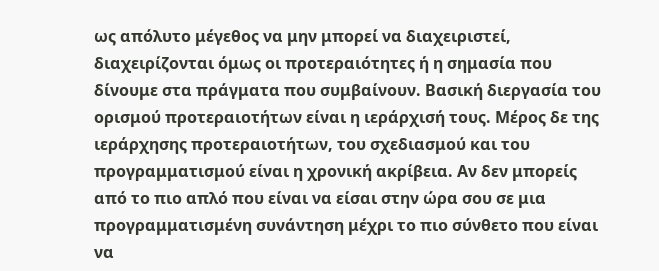ως απόλυτο μέγεθος να μην μπορεί να διαχειριστεί, διαχειρίζονται όμως οι προτεραιότητες ή η σημασία που δίνουμε στα πράγματα που συμβαίνουν. Βασική διεργασία του ορισμού προτεραιοτήτων είναι η ιεράρχισή τους. Μέρος δε της ιεράρχησης προτεραιοτήτων, του σχεδιασμού και του προγραμματισμού είναι η χρονική ακρίβεια. Αν δεν μπορείς από το πιο απλό που είναι να είσαι στην ώρα σου σε μια προγραμματισμένη συνάντηση μέχρι το πιο σύνθετο που είναι να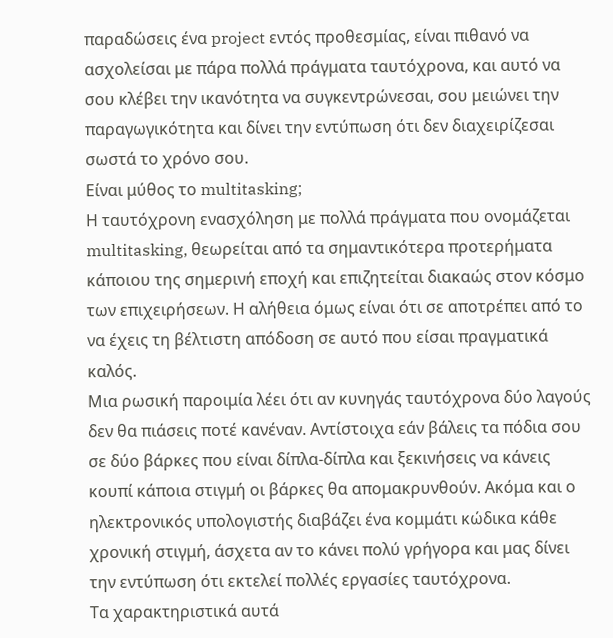παραδώσεις ένα project εντός προθεσμίας, είναι πιθανό να ασχολείσαι με πάρα πολλά πράγματα ταυτόχρονα, και αυτό να σου κλέβει την ικανότητα να συγκεντρώνεσαι, σου μειώνει την παραγωγικότητα και δίνει την εντύπωση ότι δεν διαχειρίζεσαι σωστά το χρόνο σου.
Είναι μύθος το multitasking;
Η ταυτόχρονη ενασχόληση με πολλά πράγματα που ονομάζεται multitasking, θεωρείται από τα σημαντικότερα προτερήματα κάποιου της σημερινή εποχή και επιζητείται διακαώς στον κόσμο των επιχειρήσεων. Η αλήθεια όμως είναι ότι σε αποτρέπει από το να έχεις τη βέλτιστη απόδοση σε αυτό που είσαι πραγματικά καλός.
Μια ρωσική παροιμία λέει ότι αν κυνηγάς ταυτόχρονα δύο λαγούς δεν θα πιάσεις ποτέ κανέναν. Αντίστοιχα εάν βάλεις τα πόδια σου σε δύο βάρκες που είναι δίπλα-δίπλα και ξεκινήσεις να κάνεις κουπί κάποια στιγμή οι βάρκες θα απομακρυνθούν. Ακόμα και ο ηλεκτρονικός υπολογιστής διαβάζει ένα κομμάτι κώδικα κάθε χρονική στιγμή, άσχετα αν το κάνει πολύ γρήγορα και μας δίνει την εντύπωση ότι εκτελεί πολλές εργασίες ταυτόχρονα.
Τα χαρακτηριστικά αυτά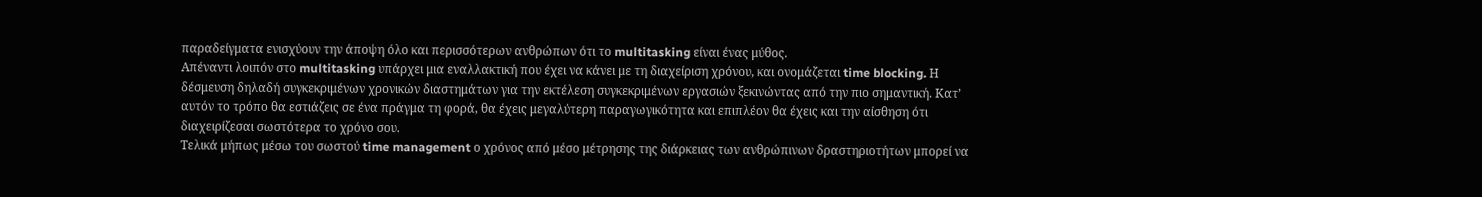παραδείγματα ενισχύουν την άποψη όλο και περισσότερων ανθρώπων ότι το multitasking είναι ένας μύθος.
Απέναντι λοιπόν στο multitasking υπάρχει μια εναλλακτική που έχει να κάνει με τη διαχείριση χρόνου, και ονομάζεται time blocking. Η δέσμευση δηλαδή συγκεκριμένων χρονικών διαστημάτων για την εκτέλεση συγκεκριμένων εργασιών ξεκινώντας από την πιο σημαντική. Κατ’ αυτόν το τρόπο θα εστιάζεις σε ένα πράγμα τη φορά, θα έχεις μεγαλύτερη παραγωγικότητα και επιπλέον θα έχεις και την αίσθηση ότι διαχειρίζεσαι σωστότερα το χρόνο σου.
Τελικά μήπως μέσω του σωστού time management ο χρόνος από μέσο μέτρησης της διάρκειας των ανθρώπινων δραστηριοτήτων μπορεί να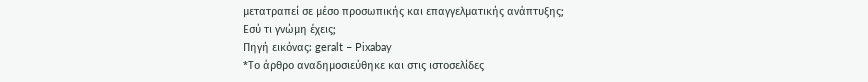μετατραπεί σε μέσο προσωπικής και επαγγελματικής ανάπτυξης;
Εσύ τι γνώμη έχεις;
Πηγή εικόνας: geralt – Pixabay
*Το άρθρο αναδημοσιεύθηκε και στις ιστοσελίδες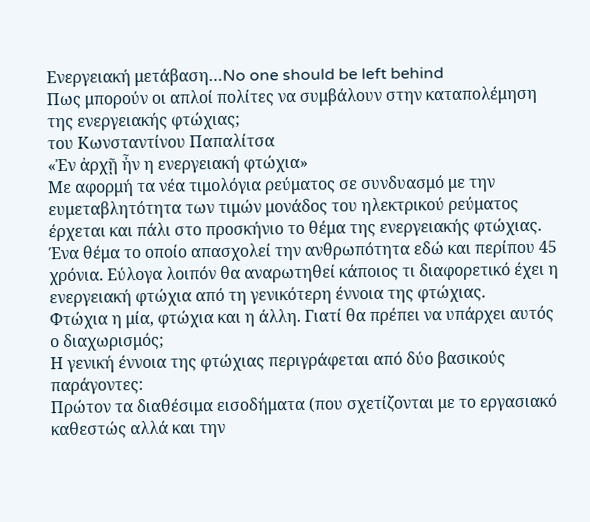Ενεργειακή μετάβαση…No one should be left behind
Πως μπορούν οι απλοί πολίτες να συμβάλουν στην καταπολέμηση της ενεργειακής φτώχιας;
του Κωνσταντίνου Παπαλίτσα
«Ἐν ἀρχῇ ἦν η ενεργειακή φτώχια»
Με αφορμή τα νέα τιμολόγια ρεύματος σε συνδυασμό με την ευμεταβλητότητα των τιμών μονάδος του ηλεκτρικού ρεύματος έρχεται και πάλι στο προσκήνιο το θέμα της ενεργειακής φτώχιας. Ένα θέμα το οποίο απασχολεί την ανθρωπότητα εδώ και περίπου 45 χρόνια. Εύλογα λοιπόν θα αναρωτηθεί κάποιος τι διαφορετικό έχει η ενεργειακή φτώχια από τη γενικότερη έννοια της φτώχιας.
Φτώχια η μία, φτώχια και η άλλη. Γιατί θα πρέπει να υπάρχει αυτός ο διαχωρισμός;
Η γενική έννοια της φτώχιας περιγράφεται από δύο βασικούς παράγοντες:
Πρώτον τα διαθέσιμα εισοδήματα (που σχετίζονται με το εργασιακό καθεστώς αλλά και την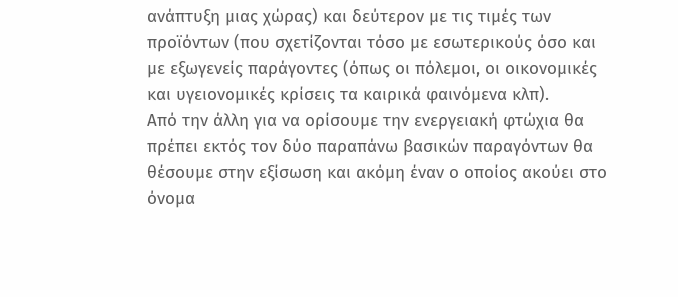ανάπτυξη μιας χώρας) και δεύτερον με τις τιμές των προϊόντων (που σχετίζονται τόσο με εσωτερικούς όσο και με εξωγενείς παράγοντες (όπως οι πόλεμοι, οι οικονομικές και υγειονομικές κρίσεις τα καιρικά φαινόμενα κλπ).
Από την άλλη για να ορίσουμε την ενεργειακή φτώχια θα πρέπει εκτός τον δύο παραπάνω βασικών παραγόντων θα θέσουμε στην εξίσωση και ακόμη έναν ο οποίος ακούει στο όνομα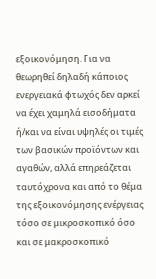εξοικονόμηση. Για να θεωρηθεί δηλαδή κάποιος ενεργειακά φτωχός δεν αρκεί να έχει χαμηλά εισοδήματα ή/και να είναι υψηλές οι τιμές των βασικών προϊόντων και αγαθών, αλλά επηρεάζεται ταυτόχρονα και από το θέμα της εξοικονόμησης ενέργειας τόσο σε μικροσκοπικό όσο και σε μακροσκοπικό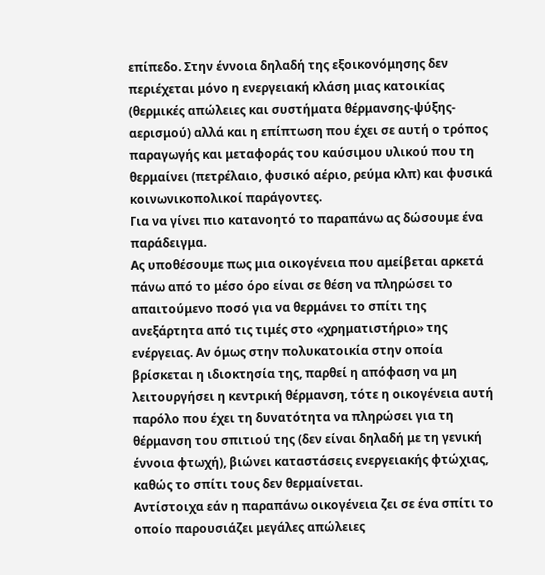επίπεδο. Στην έννοια δηλαδή της εξοικονόμησης δεν περιέχεται μόνο η ενεργειακή κλάση μιας κατοικίας (θερμικές απώλειες και συστήματα θέρμανσης-ψύξης-αερισμού) αλλά και η επίπτωση που έχει σε αυτή ο τρόπος παραγωγής και μεταφοράς του καύσιμου υλικού που τη θερμαίνει (πετρέλαιο, φυσικό αέριο, ρεύμα κλπ) και φυσικά κοινωνικοπολικοί παράγοντες.
Για να γίνει πιο κατανοητό το παραπάνω ας δώσουμε ένα παράδειγμα.
Ας υποθέσουμε πως μια οικογένεια που αμείβεται αρκετά πάνω από το μέσο όρο είναι σε θέση να πληρώσει το απαιτούμενο ποσό για να θερμάνει το σπίτι της ανεξάρτητα από τις τιμές στο «χρηματιστήριο» της ενέργειας. Αν όμως στην πολυκατοικία στην οποία βρίσκεται η ιδιοκτησία της, παρθεί η απόφαση να μη λειτουργήσει η κεντρική θέρμανση, τότε η οικογένεια αυτή παρόλο που έχει τη δυνατότητα να πληρώσει για τη θέρμανση του σπιτιού της (δεν είναι δηλαδή με τη γενική έννοια φτωχή), βιώνει καταστάσεις ενεργειακής φτώχιας, καθώς το σπίτι τους δεν θερμαίνεται.
Αντίστοιχα εάν η παραπάνω οικογένεια ζει σε ένα σπίτι το οποίο παρουσιάζει μεγάλες απώλειες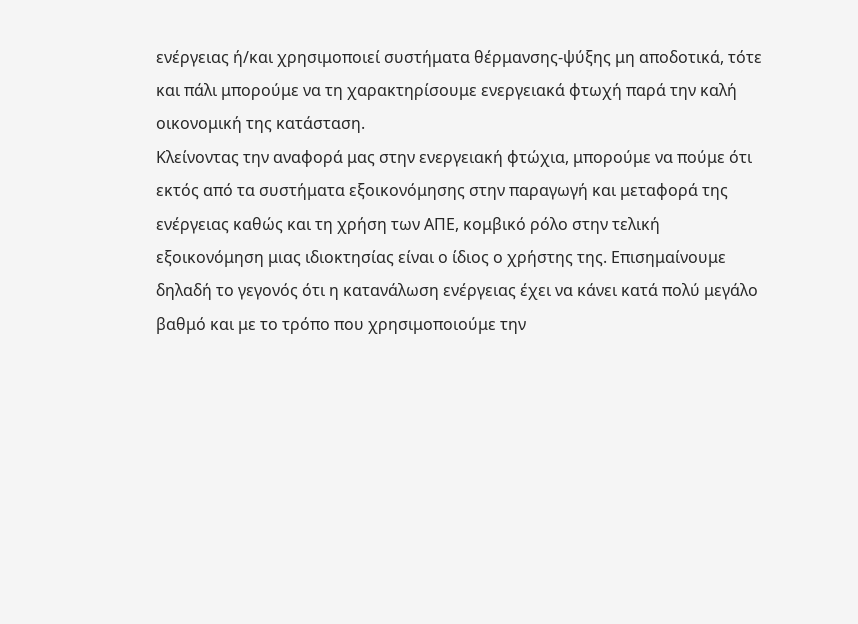ενέργειας ή/και χρησιμοποιεί συστήματα θέρμανσης-ψύξης μη αποδοτικά, τότε και πάλι μπορούμε να τη χαρακτηρίσουμε ενεργειακά φτωχή παρά την καλή οικονομική της κατάσταση.
Κλείνοντας την αναφορά μας στην ενεργειακή φτώχια, μπορούμε να πούμε ότι εκτός από τα συστήματα εξοικονόμησης στην παραγωγή και μεταφορά της ενέργειας καθώς και τη χρήση των ΑΠΕ, κομβικό ρόλο στην τελική εξοικονόμηση μιας ιδιοκτησίας είναι ο ίδιος ο χρήστης της. Επισημαίνουμε δηλαδή το γεγονός ότι η κατανάλωση ενέργειας έχει να κάνει κατά πολύ μεγάλο βαθμό και με το τρόπο που χρησιμοποιούμε την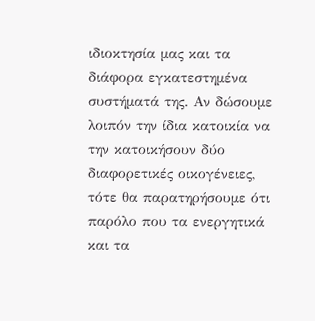ιδιοκτησία μας και τα διάφορα εγκατεστημένα συστήματά της. Αν δώσουμε λοιπόν την ίδια κατοικία να την κατοικήσουν δύο διαφορετικές οικογένειες, τότε θα παρατηρήσουμε ότι παρόλο που τα ενεργητικά και τα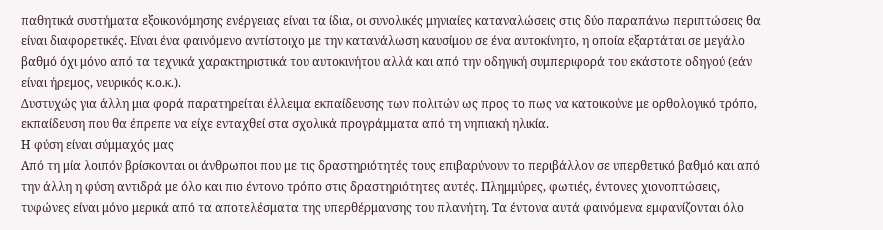παθητικά συστήματα εξοικονόμησης ενέργειας είναι τα ίδια, οι συνολικές μηνιαίες καταναλώσεις στις δύο παραπάνω περιπτώσεις θα είναι διαφορετικές. Είναι ένα φαινόμενο αντίστοιχο με την κατανάλωση καυσίμου σε ένα αυτοκίνητο, η οποία εξαρτάται σε μεγάλο βαθμό όχι μόνο από τα τεχνικά χαρακτηριστικά του αυτοκινήτου αλλά και από την οδηγική συμπεριφορά του εκάστοτε οδηγού (εάν είναι ήρεμος, νευρικός κ.ο.κ.).
Δυστυχώς για άλλη μια φορά παρατηρείται έλλειμα εκπαίδευσης των πολιτών ως προς το πως να κατοικούνε με ορθολογικό τρόπο, εκπαίδευση που θα έπρεπε να είχε ενταχθεί στα σχολικά προγράμματα από τη νηπιακή ηλικία.
Η φύση είναι σύμμαχός μας
Από τη μία λοιπόν βρίσκονται οι άνθρωποι που με τις δραστηριότητές τους επιβαρύνουν το περιβάλλον σε υπερθετικό βαθμό και από την άλλη η φύση αντιδρά με όλο και πιο έντονο τρόπο στις δραστηριότητες αυτές. Πλημμύρες, φωτιές, έντονες χιονοπτώσεις, τυφώνες είναι μόνο μερικά από τα αποτελέσματα της υπερθέρμανσης του πλανήτη. Τα έντονα αυτά φαινόμενα εμφανίζονται όλο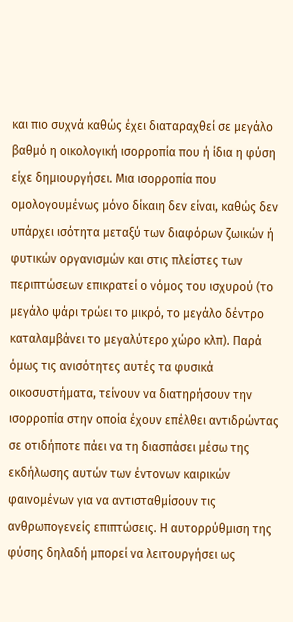και πιο συχνά καθώς έχει διαταραχθεί σε μεγάλο βαθμό η οικολογική ισορροπία που ή ίδια η φύση είχε δημιουργήσει. Μια ισορροπία που ομολογουμένως μόνο δίκαιη δεν είναι, καθώς δεν υπάρχει ισότητα μεταξύ των διαφόρων ζωικών ή φυτικών οργανισμών και στις πλείστες των περιπτώσεων επικρατεί ο νόμος του ισχυρού (το μεγάλο ψάρι τρώει το μικρό, το μεγάλο δέντρο καταλαμβάνει το μεγαλύτερο χώρο κλπ). Παρά όμως τις ανισότητες αυτές τα φυσικά οικοσυστήματα, τείνουν να διατηρήσουν την ισορροπία στην οποία έχουν επέλθει αντιδρώντας σε οτιδήποτε πάει να τη διασπάσει μέσω της εκδήλωσης αυτών των έντονων καιρικών φαινομένων για να αντισταθμίσουν τις ανθρωπογενείς επιπτώσεις. Η αυτορρύθμιση της φύσης δηλαδή μπορεί να λειτουργήσει ως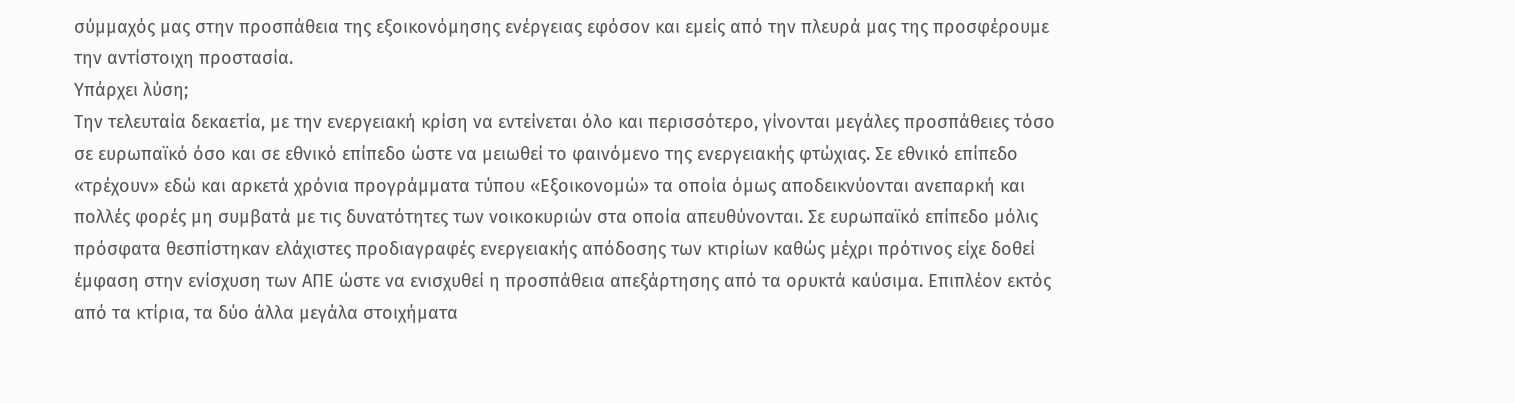σύμμαχός μας στην προσπάθεια της εξοικονόμησης ενέργειας εφόσον και εμείς από την πλευρά μας της προσφέρουμε την αντίστοιχη προστασία.
Υπάρχει λύση;
Την τελευταία δεκαετία, με την ενεργειακή κρίση να εντείνεται όλο και περισσότερο, γίνονται μεγάλες προσπάθειες τόσο σε ευρωπαϊκό όσο και σε εθνικό επίπεδο ώστε να μειωθεί το φαινόμενο της ενεργειακής φτώχιας. Σε εθνικό επίπεδο «τρέχουν» εδώ και αρκετά χρόνια προγράμματα τύπου «Εξοικονομώ» τα οποία όμως αποδεικνύονται ανεπαρκή και πολλές φορές μη συμβατά με τις δυνατότητες των νοικοκυριών στα οποία απευθύνονται. Σε ευρωπαϊκό επίπεδο μόλις πρόσφατα θεσπίστηκαν ελάχιστες προδιαγραφές ενεργειακής απόδοσης των κτιρίων καθώς μέχρι πρότινος είχε δοθεί έμφαση στην ενίσχυση των ΑΠΕ ώστε να ενισχυθεί η προσπάθεια απεξάρτησης από τα ορυκτά καύσιμα. Επιπλέον εκτός από τα κτίρια, τα δύο άλλα μεγάλα στοιχήματα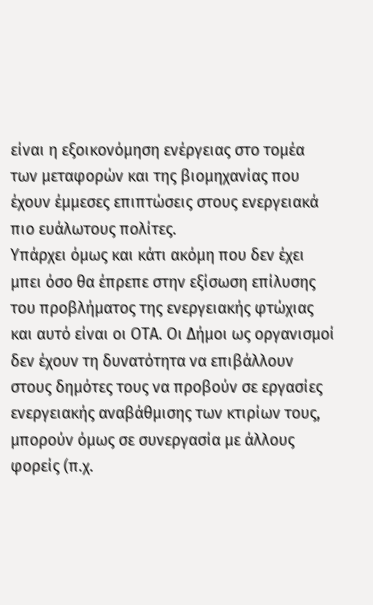είναι η εξοικονόμηση ενέργειας στο τομέα των μεταφορών και της βιομηχανίας που έχουν έμμεσες επιπτώσεις στους ενεργειακά πιο ευάλωτους πολίτες.
Υπάρχει όμως και κάτι ακόμη που δεν έχει μπει όσο θα έπρεπε στην εξίσωση επίλυσης του προβλήματος της ενεργειακής φτώχιας και αυτό είναι οι ΟΤΑ. Οι Δήμοι ως οργανισμοί δεν έχουν τη δυνατότητα να επιβάλλουν στους δημότες τους να προβούν σε εργασίες ενεργειακής αναβάθμισης των κτιρίων τους, μπορούν όμως σε συνεργασία με άλλους φορείς (π.χ.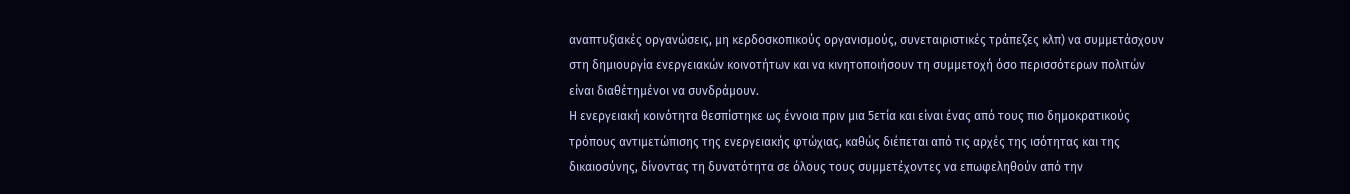αναπτυξιακές οργανώσεις, μη κερδοσκοπικούς οργανισμούς, συνεταιριστικές τράπεζες κλπ) να συμμετάσχουν στη δημιουργία ενεργειακών κοινοτήτων και να κινητοποιήσουν τη συμμετοχή όσο περισσότερων πολιτών είναι διαθέτημένοι να συνδράμουν.
Η ενεργειακή κοινότητα θεσπίστηκε ως έννοια πριν μια 5ετία και είναι ένας από τους πιο δημοκρατικούς τρόπους αντιμετώπισης της ενεργειακής φτώχιας, καθώς διέπεται από τις αρχές της ισότητας και της δικαιοσύνης, δίνοντας τη δυνατότητα σε όλους τους συμμετέχοντες να επωφεληθούν από την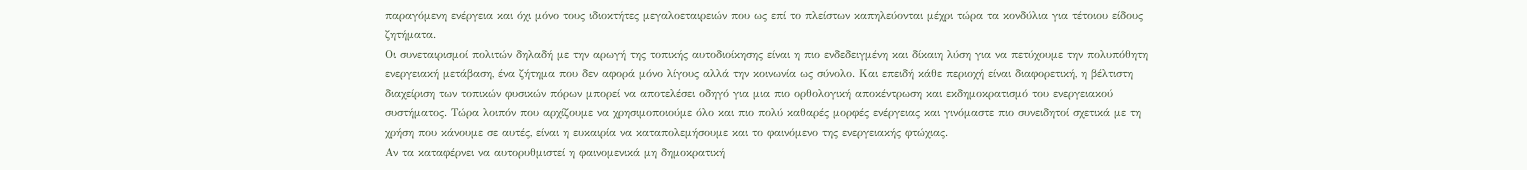παραγόμενη ενέργεια και όχι μόνο τους ιδιοκτήτες μεγαλοεταιρειών που ως επί το πλείστων καπηλεύονται μέχρι τώρα τα κονδύλια για τέτοιου είδους ζητήματα.
Οι συνεταιρισμοί πολιτών δηλαδή με την αρωγή της τοπικής αυτοδιοίκησης είναι η πιο ενδεδειγμένη και δίκαιη λύση για να πετύχουμε την πολυπόθητη ενεργειακή μετάβαση, ένα ζήτημα που δεν αφορά μόνο λίγους αλλά την κοινωνία ως σύνολο. Και επειδή κάθε περιοχή είναι διαφορετική, η βέλτιστη διαχείριση των τοπικών φυσικών πόρων μπορεί να αποτελέσει οδηγό για μια πιο ορθολογική αποκέντρωση και εκδημοκρατισμό του ενεργειακού συστήματος. Τώρα λοιπόν που αρχίζουμε να χρησιμοποιούμε όλο και πιο πολύ καθαρές μορφές ενέργειας και γινόμαστε πιο συνειδητοί σχετικά με τη χρήση που κάνουμε σε αυτές, είναι η ευκαιρία να καταπολεμήσουμε και το φαινόμενο της ενεργειακής φτώχιας.
Αν τα καταφέρνει να αυτορυθμιστεί η φαινομενικά μη δημοκρατική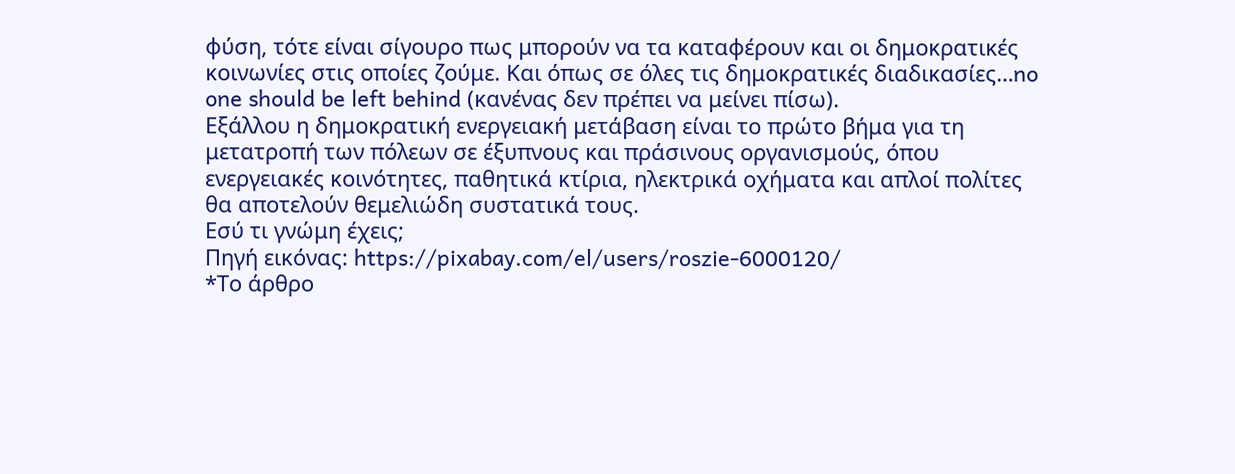φύση, τότε είναι σίγουρο πως μπορούν να τα καταφέρουν και οι δημοκρατικές κοινωνίες στις οποίες ζούμε. Και όπως σε όλες τις δημοκρατικές διαδικασίες…no one should be left behind (κανένας δεν πρέπει να μείνει πίσω).
Εξάλλου η δημοκρατική ενεργειακή μετάβαση είναι το πρώτο βήμα για τη μετατροπή των πόλεων σε έξυπνους και πράσινους οργανισμούς, όπου ενεργειακές κοινότητες, παθητικά κτίρια, ηλεκτρικά οχήματα και απλοί πολίτες θα αποτελούν θεμελιώδη συστατικά τους.
Εσύ τι γνώμη έχεις;
Πηγή εικόνας: https://pixabay.com/el/users/roszie-6000120/
*Το άρθρο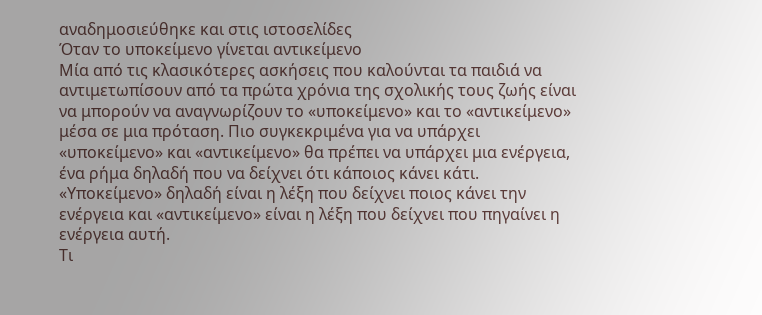αναδημοσιεύθηκε και στις ιστοσελίδες
Όταν το υποκείμενο γίνεται αντικείμενο
Μία από τις κλασικότερες ασκήσεις που καλούνται τα παιδιά να αντιμετωπίσουν από τα πρώτα χρόνια της σχολικής τους ζωής είναι να μπορούν να αναγνωρίζουν το «υποκείμενο» και το «αντικείμενο» μέσα σε μια πρόταση. Πιο συγκεκριμένα για να υπάρχει «υποκείμενο» και «αντικείμενο» θα πρέπει να υπάρχει μια ενέργεια, ένα ρήμα δηλαδή που να δείχνει ότι κάποιος κάνει κάτι. «Υποκείμενο» δηλαδή είναι η λέξη που δείχνει ποιος κάνει την ενέργεια και «αντικείμενο» είναι η λέξη που δείχνει που πηγαίνει η ενέργεια αυτή.
Τι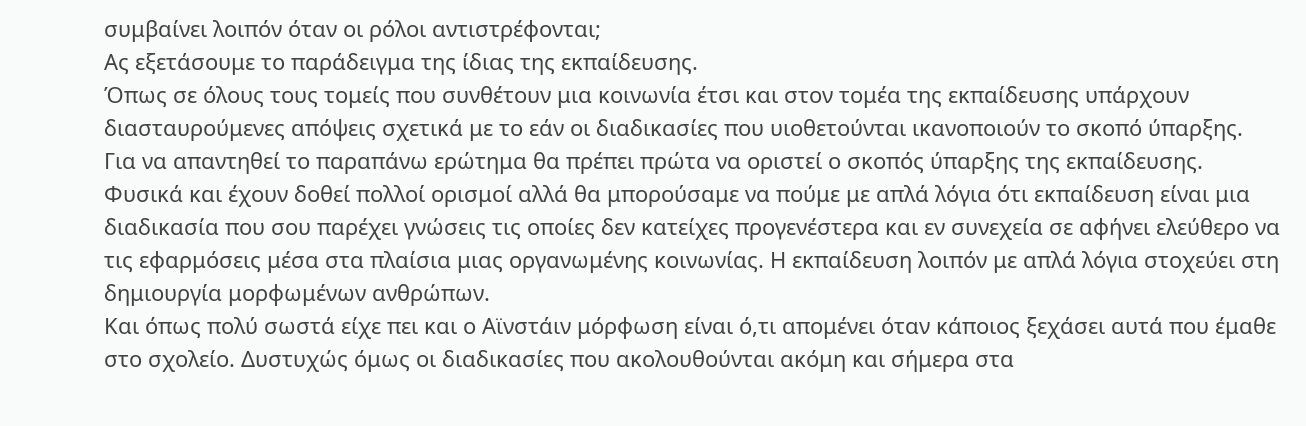συμβαίνει λοιπόν όταν οι ρόλοι αντιστρέφονται;
Ας εξετάσουμε το παράδειγμα της ίδιας της εκπαίδευσης.
Όπως σε όλους τους τομείς που συνθέτουν μια κοινωνία έτσι και στον τομέα της εκπαίδευσης υπάρχουν διασταυρούμενες απόψεις σχετικά με το εάν οι διαδικασίες που υιοθετούνται ικανοποιούν το σκοπό ύπαρξης.
Για να απαντηθεί το παραπάνω ερώτημα θα πρέπει πρώτα να οριστεί ο σκοπός ύπαρξης της εκπαίδευσης. Φυσικά και έχουν δοθεί πολλοί ορισμοί αλλά θα μπορούσαμε να πούμε με απλά λόγια ότι εκπαίδευση είναι μια διαδικασία που σου παρέχει γνώσεις τις οποίες δεν κατείχες προγενέστερα και εν συνεχεία σε αφήνει ελεύθερο να τις εφαρμόσεις μέσα στα πλαίσια μιας οργανωμένης κοινωνίας. Η εκπαίδευση λοιπόν με απλά λόγια στοχεύει στη δημιουργία μορφωμένων ανθρώπων.
Και όπως πολύ σωστά είχε πει και ο Αϊνστάιν μόρφωση είναι ό,τι απομένει όταν κάποιος ξεχάσει αυτά που έμαθε στο σχολείο. Δυστυχώς όμως οι διαδικασίες που ακολουθούνται ακόμη και σήμερα στα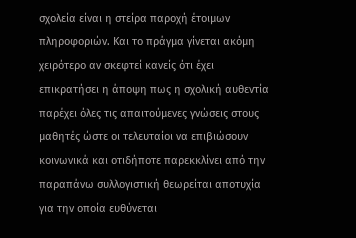σχολεία είναι η στείρα παροχή έτοιμων πληροφοριών. Και το πράγμα γίνεται ακόμη χειρότερο αν σκεφτεί κανείς ότι έχει επικρατήσει η άποψη πως η σχολική αυθεντία παρέχει όλες τις απαιτούμενες γνώσεις στους μαθητές ώστε οι τελευταίοι να επιβιώσουν κοινωνικά και οτιδήποτε παρεκκλίνει από την παραπάνω συλλογιστική θεωρείται αποτυχία για την οποία ευθύνεται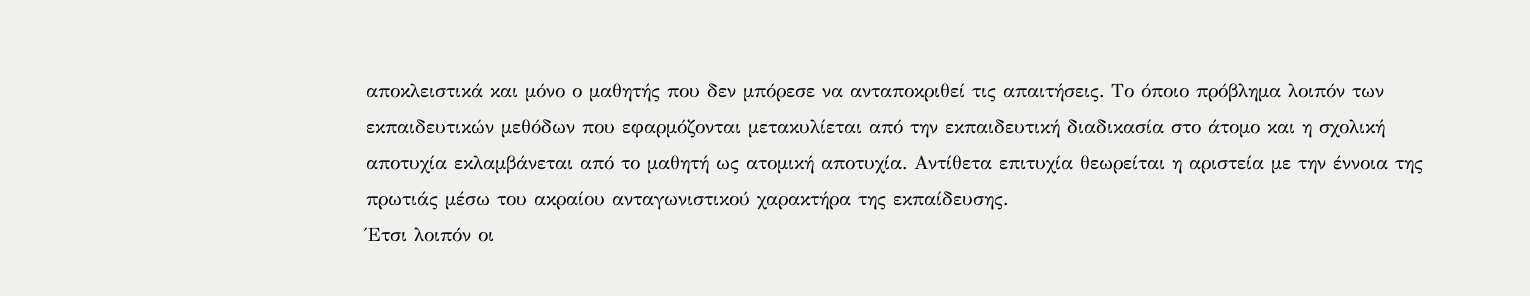αποκλειστικά και μόνο ο μαθητής που δεν μπόρεσε να ανταποκριθεί τις απαιτήσεις. Το όποιο πρόβλημα λοιπόν των εκπαιδευτικών μεθόδων που εφαρμόζονται μετακυλίεται από την εκπαιδευτική διαδικασία στο άτομο και η σχολική αποτυχία εκλαμβάνεται από το μαθητή ως ατομική αποτυχία. Αντίθετα επιτυχία θεωρείται η αριστεία με την έννοια της πρωτιάς μέσω του ακραίου ανταγωνιστικού χαρακτήρα της εκπαίδευσης.
Έτσι λοιπόν οι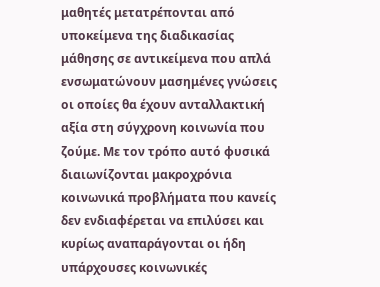μαθητές μετατρέπονται από υποκείμενα της διαδικασίας μάθησης σε αντικείμενα που απλά ενσωματώνουν μασημένες γνώσεις οι οποίες θα έχουν ανταλλακτική αξία στη σύγχρονη κοινωνία που ζούμε. Με τον τρόπο αυτό φυσικά διαιωνίζονται μακροχρόνια κοινωνικά προβλήματα που κανείς δεν ενδιαφέρεται να επιλύσει και κυρίως αναπαράγονται οι ήδη υπάρχουσες κοινωνικές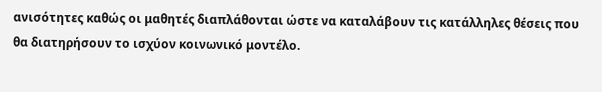ανισότητες καθώς οι μαθητές διαπλάθονται ώστε να καταλάβουν τις κατάλληλες θέσεις που θα διατηρήσουν το ισχύον κοινωνικό μοντέλο.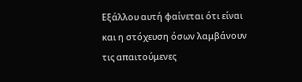Εξάλλου αυτή φαίνεται ότι είναι και η στόχευση όσων λαμβάνουν τις απαιτούμενες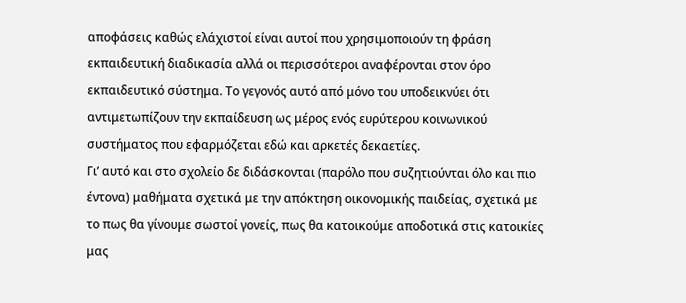αποφάσεις καθώς ελάχιστοί είναι αυτοί που χρησιμοποιούν τη φράση εκπαιδευτική διαδικασία αλλά οι περισσότεροι αναφέρονται στον όρο εκπαιδευτικό σύστημα. Το γεγονός αυτό από μόνο του υποδεικνύει ότι αντιμετωπίζουν την εκπαίδευση ως μέρος ενός ευρύτερου κοινωνικού συστήματος που εφαρμόζεται εδώ και αρκετές δεκαετίες.
Γι’ αυτό και στο σχολείο δε διδάσκονται (παρόλο που συζητιούνται όλο και πιο έντονα) μαθήματα σχετικά με την απόκτηση οικονομικής παιδείας, σχετικά με το πως θα γίνουμε σωστοί γονείς, πως θα κατοικούμε αποδοτικά στις κατοικίες μας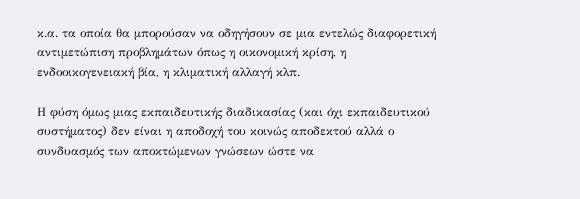κ.α. τα οποία θα μπορούσαν να οδηγήσουν σε μια εντελώς διαφορετική αντιμετώπιση προβλημάτων όπως η οικονομική κρίση, η ενδοοικογενειακή βία, η κλιματική αλλαγή κλπ.

Η φύση όμως μιας εκπαιδευτικής διαδικασίας (και όχι εκπαιδευτικού συστήματος) δεν είναι η αποδοχή του κοινώς αποδεκτού αλλά ο συνδυασμός των αποκτώμενων γνώσεων ώστε να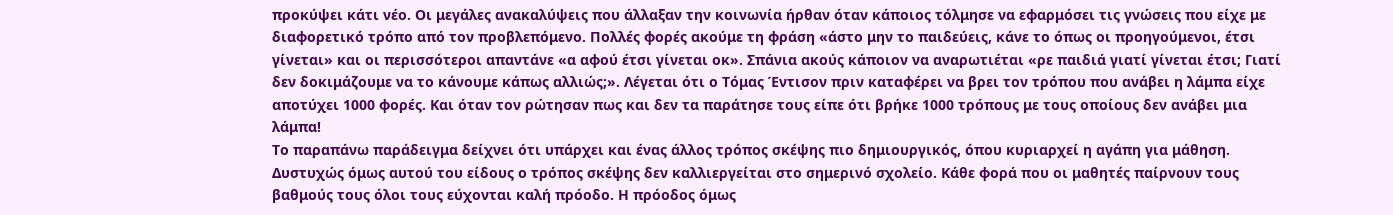προκύψει κάτι νέο. Οι μεγάλες ανακαλύψεις που άλλαξαν την κοινωνία ήρθαν όταν κάποιος τόλμησε να εφαρμόσει τις γνώσεις που είχε με διαφορετικό τρόπο από τον προβλεπόμενο. Πολλές φορές ακούμε τη φράση «άστο μην το παιδεύεις, κάνε το όπως οι προηγούμενοι, έτσι γίνεται» και οι περισσότεροι απαντάνε «α αφού έτσι γίνεται οκ». Σπάνια ακούς κάποιον να αναρωτιέται «ρε παιδιά γιατί γίνεται έτσι; Γιατί δεν δοκιμάζουμε να το κάνουμε κάπως αλλιώς;». Λέγεται ότι ο Τόμας Έντισον πριν καταφέρει να βρει τον τρόπου που ανάβει η λάμπα είχε αποτύχει 1000 φορές. Και όταν τον ρώτησαν πως και δεν τα παράτησε τους είπε ότι βρήκε 1000 τρόπους με τους οποίους δεν ανάβει μια λάμπα!
Το παραπάνω παράδειγμα δείχνει ότι υπάρχει και ένας άλλος τρόπος σκέψης πιο δημιουργικός, όπου κυριαρχεί η αγάπη για μάθηση. Δυστυχώς όμως αυτού του είδους ο τρόπος σκέψης δεν καλλιεργείται στο σημερινό σχολείο. Κάθε φορά που οι μαθητές παίρνουν τους βαθμούς τους όλοι τους εύχονται καλή πρόοδο. Η πρόοδος όμως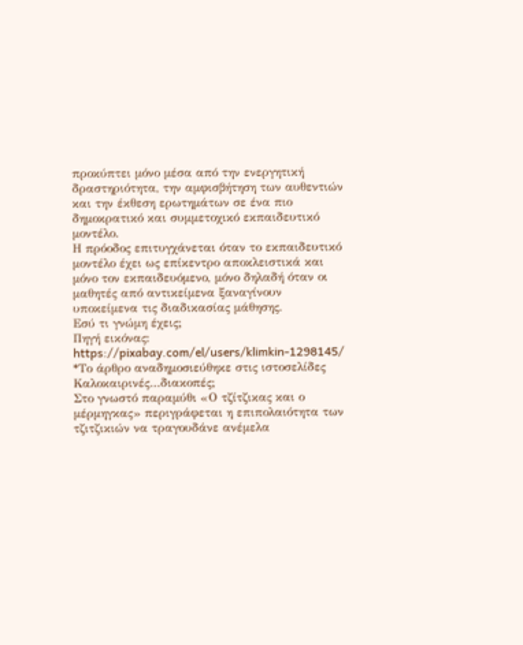προκύπτει μόνο μέσα από την ενεργητική δραστηριότητα, την αμφισβήτηση των αυθεντιών και την έκθεση ερωτημάτων σε ένα πιο δημοκρατικό και συμμετοχικό εκπαιδευτικό μοντέλο.
Η πρόοδος επιτυγχάνεται όταν το εκπαιδευτικό μοντέλο έχει ως επίκεντρο αποκλειστικά και μόνο τον εκπαιδευόμενο, μόνο δηλαδή όταν οι μαθητές από αντικείμενα ξαναγίνουν υποκείμενα τις διαδικασίας μάθησης.
Εσύ τι γνώμη έχεις;
Πηγή εικόνας: https://pixabay.com/el/users/klimkin-1298145/
*Το άρθρο αναδημοσιεύθηκε στις ιστοσελίδες
Καλοκαιρινές…διακοπές;
Στο γνωστό παραμύθι «Ο τζίτζικας και ο μέρμηγκας» περιγράφεται η επιπολαιότητα των τζιτζικιών να τραγουδάνε ανέμελα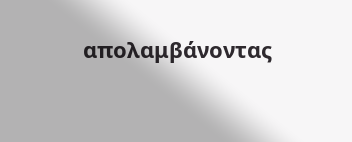απολαμβάνοντας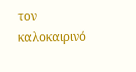τον καλοκαιρινό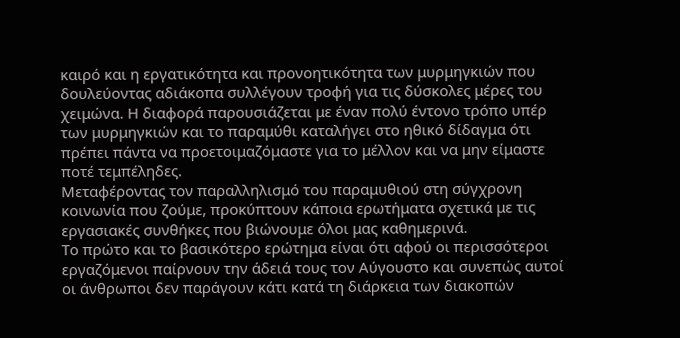καιρό και η εργατικότητα και προνοητικότητα των μυρμηγκιών που δουλεύοντας αδιάκοπα συλλέγουν τροφή για τις δύσκολες μέρες του χειμώνα. Η διαφορά παρουσιάζεται με έναν πολύ έντονο τρόπο υπέρ των μυρμηγκιών και το παραμύθι καταλήγει στο ηθικό δίδαγμα ότι πρέπει πάντα να προετοιμαζόμαστε για το μέλλον και να μην είμαστε ποτέ τεμπέληδες.
Μεταφέροντας τον παραλληλισμό του παραμυθιού στη σύγχρονη κοινωνία που ζούμε, προκύπτουν κάποια ερωτήματα σχετικά με τις εργασιακές συνθήκες που βιώνουμε όλοι μας καθημερινά.
Το πρώτο και το βασικότερο ερώτημα είναι ότι αφού οι περισσότεροι εργαζόμενοι παίρνουν την άδειά τους τον Αύγουστο και συνεπώς αυτοί οι άνθρωποι δεν παράγουν κάτι κατά τη διάρκεια των διακοπών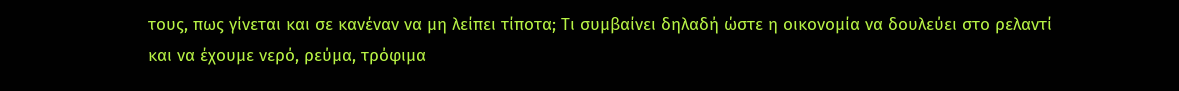τους, πως γίνεται και σε κανέναν να μη λείπει τίποτα; Τι συμβαίνει δηλαδή ώστε η οικονομία να δουλεύει στο ρελαντί και να έχουμε νερό, ρεύμα, τρόφιμα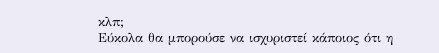κλπ;
Εύκολα θα μπορούσε να ισχυριστεί κάποιος ότι η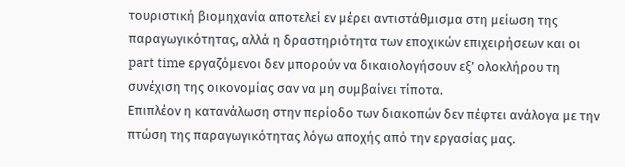τουριστική βιομηχανία αποτελεί εν μέρει αντιστάθμισμα στη μείωση της παραγωγικότητας, αλλά η δραστηριότητα των εποχικών επιχειρήσεων και οι part time εργαζόμενοι δεν μπορούν να δικαιολογήσουν εξ’ ολοκλήρου τη συνέχιση της οικονομίας σαν να μη συμβαίνει τίποτα.
Επιπλέον η κατανάλωση στην περίοδο των διακοπών δεν πέφτει ανάλογα με την πτώση της παραγωγικότητας λόγω αποχής από την εργασίας μας.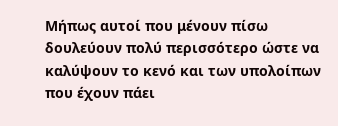Μήπως αυτοί που μένουν πίσω δουλεύουν πολύ περισσότερο ώστε να καλύψουν το κενό και των υπολοίπων που έχουν πάει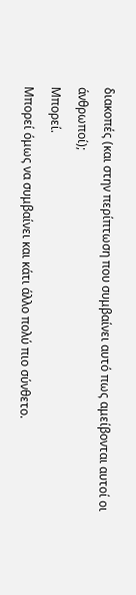διακοπές (και στην περίπτωση που συμβαίνει αυτό πως αμείβονται αυτοί οι άνθρωποί);
Μπορεί.
Μπορεί όμως να συμβαίνει και κάτι άλλο πολύ πιο σύνθετο.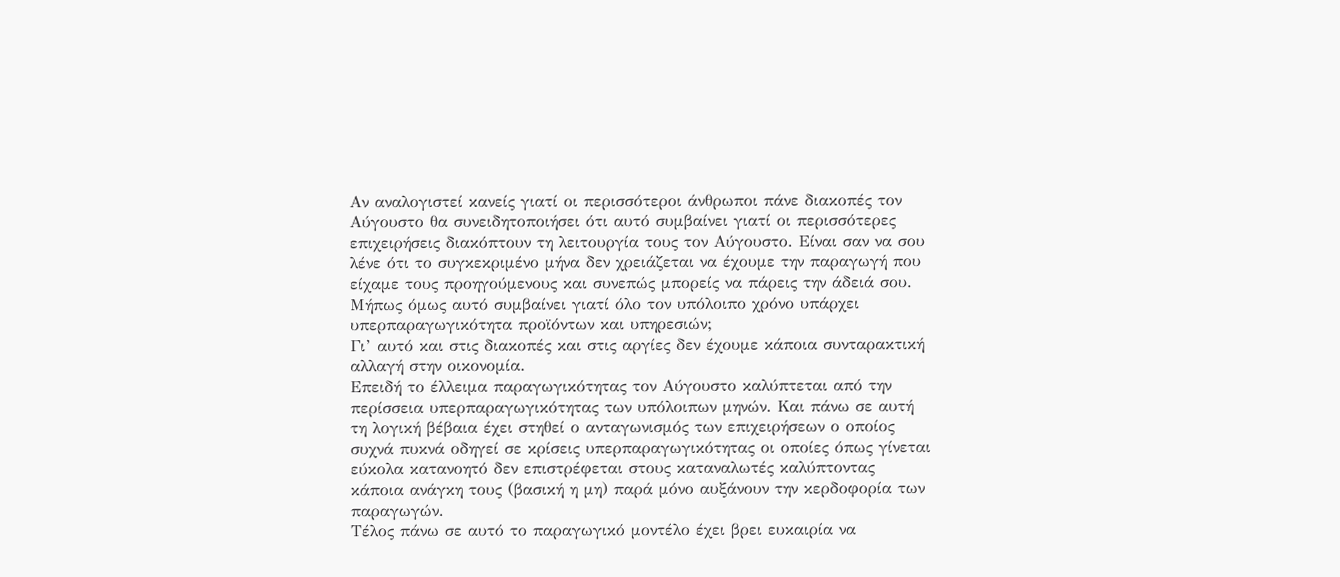Αν αναλογιστεί κανείς γιατί οι περισσότεροι άνθρωποι πάνε διακοπές τον Αύγουστο θα συνειδητοποιήσει ότι αυτό συμβαίνει γιατί οι περισσότερες επιχειρήσεις διακόπτουν τη λειτουργία τους τον Αύγουστο. Είναι σαν να σου λένε ότι το συγκεκριμένο μήνα δεν χρειάζεται να έχουμε την παραγωγή που είχαμε τους προηγούμενους και συνεπώς μπορείς να πάρεις την άδειά σου.
Μήπως όμως αυτό συμβαίνει γιατί όλο τον υπόλοιπο χρόνο υπάρχει υπερπαραγωγικότητα προϊόντων και υπηρεσιών;
Γι’ αυτό και στις διακοπές και στις αργίες δεν έχουμε κάποια συνταρακτική αλλαγή στην οικονομία.
Επειδή το έλλειμα παραγωγικότητας τον Αύγουστο καλύπτεται από την περίσσεια υπερπαραγωγικότητας των υπόλοιπων μηνών. Και πάνω σε αυτή τη λογική βέβαια έχει στηθεί ο ανταγωνισμός των επιχειρήσεων ο οποίος συχνά πυκνά οδηγεί σε κρίσεις υπερπαραγωγικότητας οι οποίες όπως γίνεται εύκολα κατανοητό δεν επιστρέφεται στους καταναλωτές καλύπτοντας κάποια ανάγκη τους (βασική η μη) παρά μόνο αυξάνουν την κερδοφορία των παραγωγών.
Τέλος πάνω σε αυτό το παραγωγικό μοντέλο έχει βρει ευκαιρία να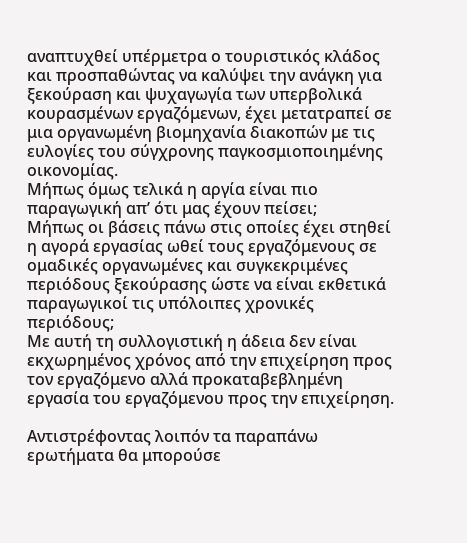αναπτυχθεί υπέρμετρα ο τουριστικός κλάδος και προσπαθώντας να καλύψει την ανάγκη για ξεκούραση και ψυχαγωγία των υπερβολικά κουρασμένων εργαζόμενων, έχει μετατραπεί σε μια οργανωμένη βιομηχανία διακοπών με τις ευλογίες του σύγχρονης παγκοσμιοποιημένης οικονομίας.
Μήπως όμως τελικά η αργία είναι πιο παραγωγική απ’ ότι μας έχουν πείσει;
Μήπως οι βάσεις πάνω στις οποίες έχει στηθεί η αγορά εργασίας ωθεί τους εργαζόμενους σε ομαδικές οργανωμένες και συγκεκριμένες περιόδους ξεκούρασης ώστε να είναι εκθετικά παραγωγικοί τις υπόλοιπες χρονικές περιόδους;
Με αυτή τη συλλογιστική η άδεια δεν είναι εκχωρημένος χρόνος από την επιχείρηση προς τον εργαζόμενο αλλά προκαταβεβλημένη εργασία του εργαζόμενου προς την επιχείρηση.

Αντιστρέφοντας λοιπόν τα παραπάνω ερωτήματα θα μπορούσε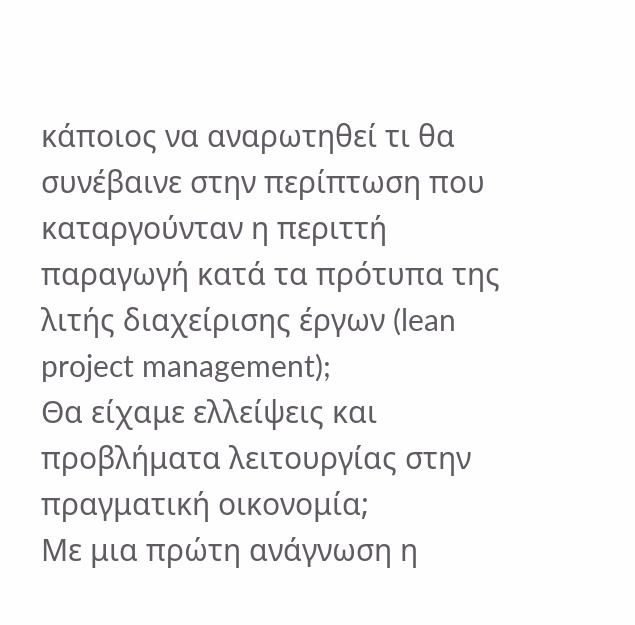κάποιος να αναρωτηθεί τι θα συνέβαινε στην περίπτωση που καταργούνταν η περιττή παραγωγή κατά τα πρότυπα της λιτής διαχείρισης έργων (lean project management);
Θα είχαμε ελλείψεις και προβλήματα λειτουργίας στην πραγματική οικονομία;
Με μια πρώτη ανάγνωση η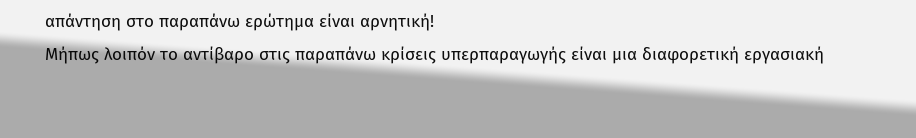απάντηση στο παραπάνω ερώτημα είναι αρνητική!
Μήπως λοιπόν το αντίβαρο στις παραπάνω κρίσεις υπερπαραγωγής είναι μια διαφορετική εργασιακή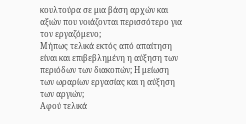κουλτούρα σε μια βάση αρχών και αξιών που νοιάζονται περισσότερο για τον εργαζόμενο;
Μήπως τελικά εκτός από απαίτηση είναι και επιβεβλημένη η αύξηση των περιόδων των διακοπών; Η μείωση των ωραρίων εργασίας και η αύξηση των αργιών;
Αφού τελικά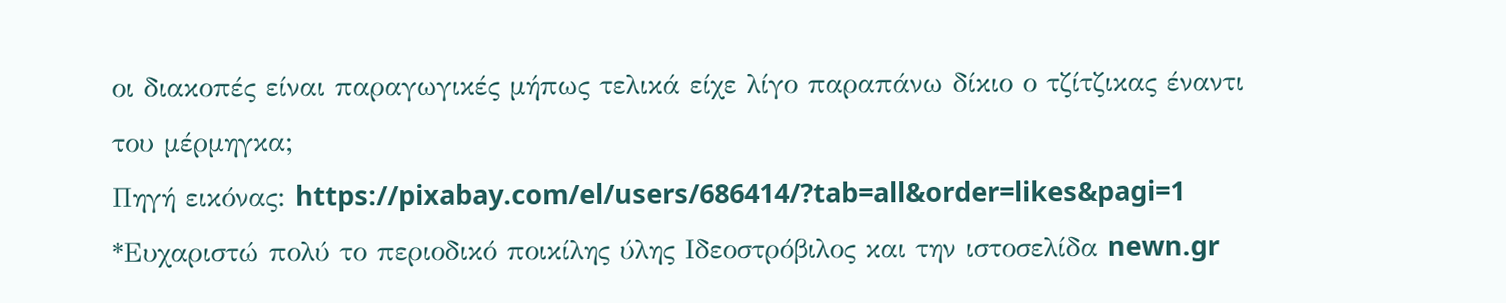οι διακοπές είναι παραγωγικές μήπως τελικά είχε λίγο παραπάνω δίκιο ο τζίτζικας έναντι του μέρμηγκα;
Πηγή εικόνας: https://pixabay.com/el/users/686414/?tab=all&order=likes&pagi=1
*Ευχαριστώ πολύ το περιοδικό ποικίλης ύλης Ιδεοστρόβιλος και την ιστοσελίδα newn.gr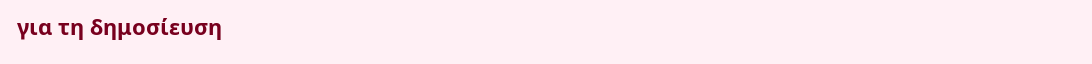για τη δημοσίευση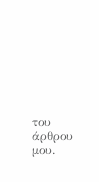του άρθρου μου.